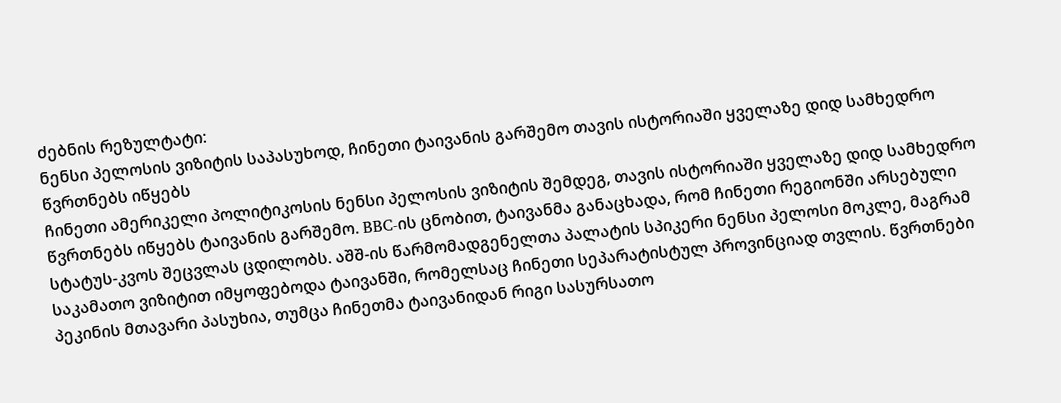ძებნის რეზულტატი:
ნენსი პელოსის ვიზიტის საპასუხოდ, ჩინეთი ტაივანის გარშემო თავის ისტორიაში ყველაზე დიდ სამხედრო წვრთნებს იწყებს
ჩინეთი ამერიკელი პოლიტიკოსის ნენსი პელოსის ვიზიტის შემდეგ, თავის ისტორიაში ყველაზე დიდ სამხედრო წვრთნებს იწყებს ტაივანის გარშემო. BBC-ის ცნობით, ტაივანმა განაცხადა, რომ ჩინეთი რეგიონში არსებული სტატუს-კვოს შეცვლას ცდილობს. აშშ-ის წარმომადგენელთა პალატის სპიკერი ნენსი პელოსი მოკლე, მაგრამ საკამათო ვიზიტით იმყოფებოდა ტაივანში, რომელსაც ჩინეთი სეპარატისტულ პროვინციად თვლის. წვრთნები პეკინის მთავარი პასუხია, თუმცა ჩინეთმა ტაივანიდან რიგი სასურსათო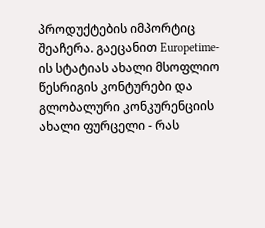პროდუქტების იმპორტიც შეაჩერა. გაეცანით Europetime-ის სტატიას ახალი მსოფლიო წესრიგის კონტურები და გლობალური კონკურენციის ახალი ფურცელი - რას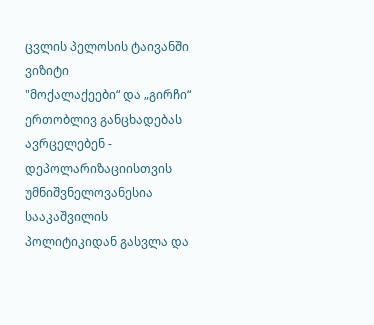ცვლის პელოსის ტაივანში ვიზიტი
"მოქალაქეები“ და „გირჩი“ ერთობლივ განცხადებას ავრცელებენ - დეპოლარიზაციისთვის უმნიშვნელოვანესია სააკაშვილის პოლიტიკიდან გასვლა და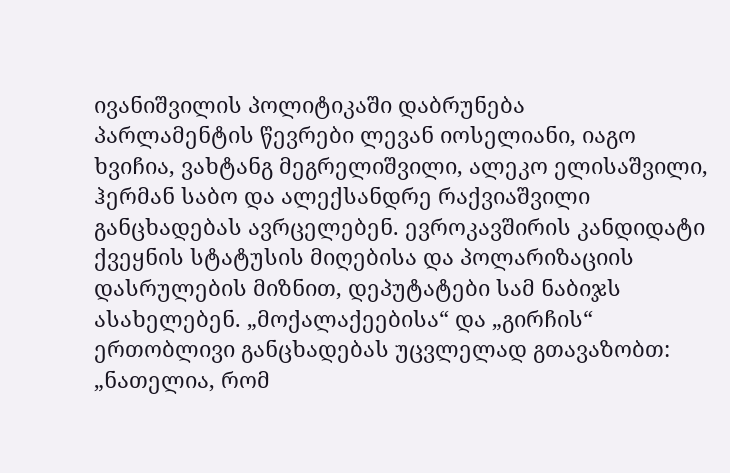ივანიშვილის პოლიტიკაში დაბრუნება
პარლამენტის წევრები ლევან იოსელიანი, იაგო ხვიჩია, ვახტანგ მეგრელიშვილი, ალეკო ელისაშვილი, ჰერმან საბო და ალექსანდრე რაქვიაშვილი განცხადებას ავრცელებენ. ევროკავშირის კანდიდატი ქვეყნის სტატუსის მიღებისა და პოლარიზაციის დასრულების მიზნით, დეპუტატები სამ ნაბიჯს ასახელებენ. „მოქალაქეებისა“ და „გირჩის“ ერთობლივი განცხადებას უცვლელად გთავაზობთ: „ნათელია, რომ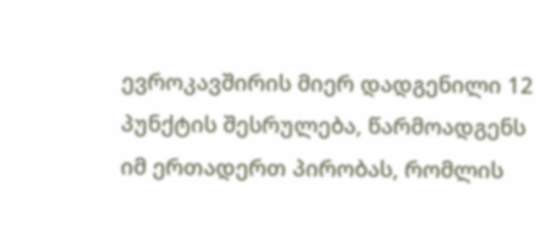ევროკავშირის მიერ დადგენილი 12 პუნქტის შესრულება, წარმოადგენს იმ ერთადერთ პირობას, რომლის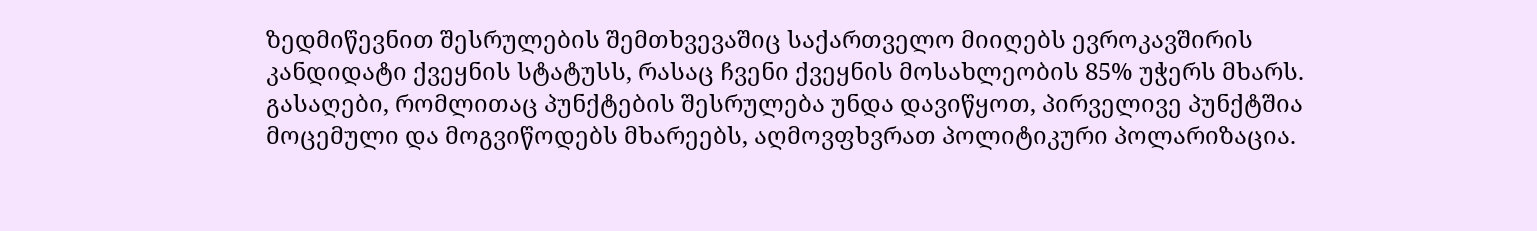ზედმიწევნით შესრულების შემთხვევაშიც საქართველო მიიღებს ევროკავშირის კანდიდატი ქვეყნის სტატუსს, რასაც ჩვენი ქვეყნის მოსახლეობის 85% უჭერს მხარს. გასაღები, რომლითაც პუნქტების შესრულება უნდა დავიწყოთ, პირველივე პუნქტშია მოცემული და მოგვიწოდებს მხარეებს, აღმოვფხვრათ პოლიტიკური პოლარიზაცია.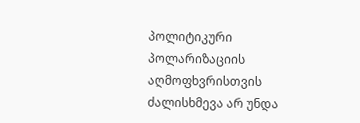პოლიტიკური პოლარიზაციის აღმოფხვრისთვის ძალისხმევა არ უნდა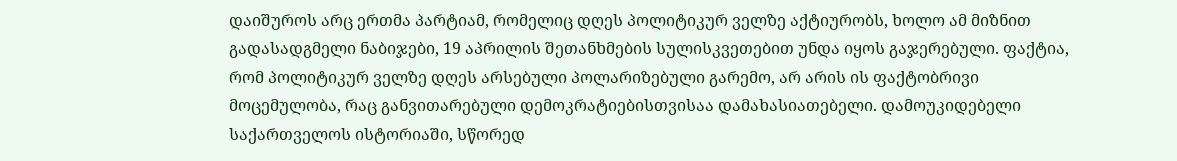დაიშუროს არც ერთმა პარტიამ, რომელიც დღეს პოლიტიკურ ველზე აქტიურობს, ხოლო ამ მიზნით გადასადგმელი ნაბიჯები, 19 აპრილის შეთანხმების სულისკვეთებით უნდა იყოს გაჯერებული. ფაქტია, რომ პოლიტიკურ ველზე დღეს არსებული პოლარიზებული გარემო, არ არის ის ფაქტობრივი მოცემულობა, რაც განვითარებული დემოკრატიებისთვისაა დამახასიათებელი. დამოუკიდებელი საქართველოს ისტორიაში, სწორედ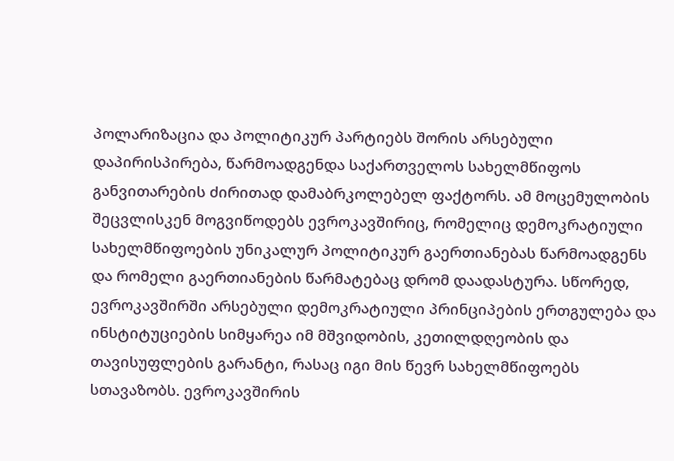პოლარიზაცია და პოლიტიკურ პარტიებს შორის არსებული დაპირისპირება, წარმოადგენდა საქართველოს სახელმწიფოს განვითარების ძირითად დამაბრკოლებელ ფაქტორს. ამ მოცემულობის შეცვლისკენ მოგვიწოდებს ევროკავშირიც, რომელიც დემოკრატიული სახელმწიფოების უნიკალურ პოლიტიკურ გაერთიანებას წარმოადგენს და რომელი გაერთიანების წარმატებაც დრომ დაადასტურა. სწორედ, ევროკავშირში არსებული დემოკრატიული პრინციპების ერთგულება და ინსტიტუციების სიმყარეა იმ მშვიდობის, კეთილდღეობის და თავისუფლების გარანტი, რასაც იგი მის წევრ სახელმწიფოებს სთავაზობს. ევროკავშირის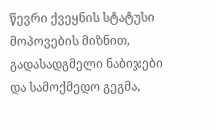წევრი ქვეყნის სტატუსი მოპოვების მიზნით, გადასადგმელი ნაბიჯები და სამოქმედო გეგმა,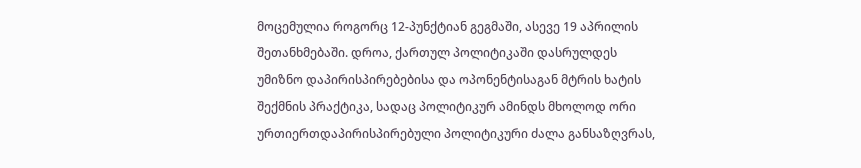მოცემულია როგორც 12-პუნქტიან გეგმაში, ასევე 19 აპრილის შეთანხმებაში. დროა, ქართულ პოლიტიკაში დასრულდეს უმიზნო დაპირისპირებებისა და ოპონენტისაგან მტრის ხატის შექმნის პრაქტიკა, სადაც პოლიტიკურ ამინდს მხოლოდ ორი ურთიერთდაპირისპირებული პოლიტიკური ძალა განსაზღვრას,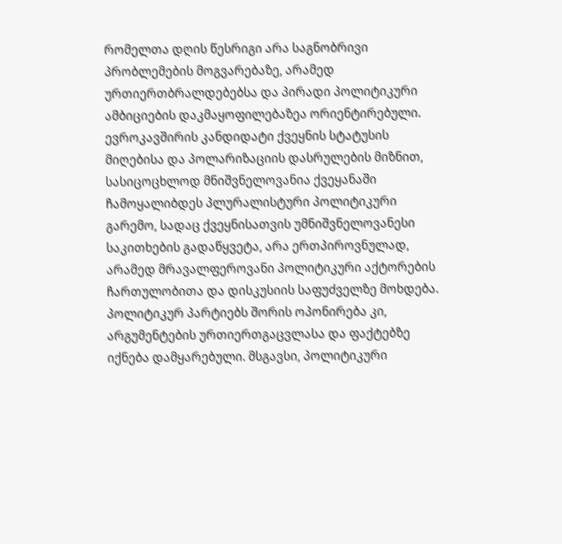რომელთა დღის წესრიგი არა საგნობრივი პრობლემების მოგვარებაზე, არამედ ურთიერთბრალდებებსა და პირადი პოლიტიკური ამბიციების დაკმაყოფილებაზეა ორიენტირებული. ევროკავშირის კანდიდატი ქვეყნის სტატუსის მიღებისა და პოლარიზაციის დასრულების მიზნით, სასიცოცხლოდ მნიშვნელოვანია ქვეყანაში ჩამოყალიბდეს პლურალისტური პოლიტიკური გარემო, სადაც ქვეყნისათვის უმნიშვნელოვანესი საკითხების გადაწყვეტა, არა ერთპიროვნულად, არამედ მრავალფეროვანი პოლიტიკური აქტორების ჩართულობითა და დისკუსიის საფუძველზე მოხდება. პოლიტიკურ პარტიებს შორის ოპონირება კი, არგუმენტების ურთიერთგაცვლასა და ფაქტებზე იქნება დამყარებული. მსგავსი, პოლიტიკური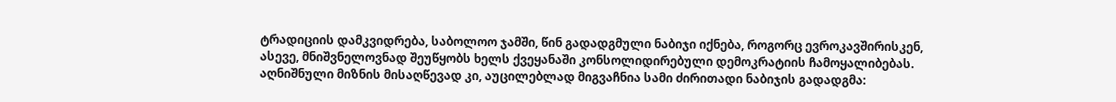ტრადიციის დამკვიდრება, საბოლოო ჯამში, წინ გადადგმული ნაბიჯი იქნება, როგორც ევროკავშირისკენ, ასევე, მნიშვნელოვნად შეუწყობს ხელს ქვეყანაში კონსოლიდირებული დემოკრატიის ჩამოყალიბებას. აღნიშნული მიზნის მისაღწევად კი, აუცილებლად მიგვაჩნია სამი ძირითადი ნაბიჯის გადადგმა: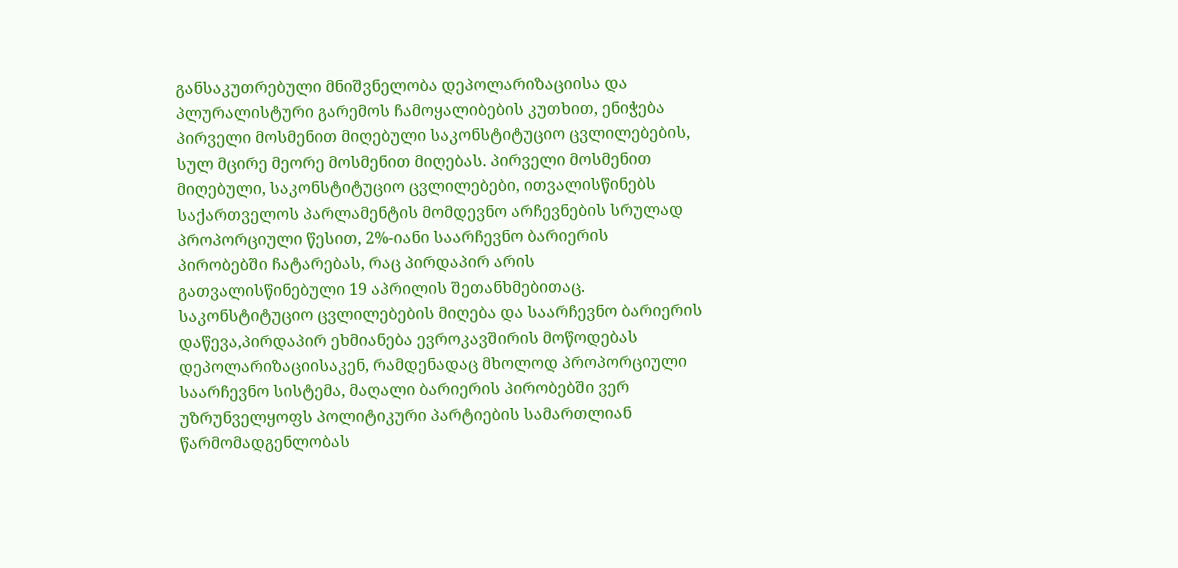განსაკუთრებული მნიშვნელობა დეპოლარიზაციისა და პლურალისტური გარემოს ჩამოყალიბების კუთხით, ენიჭება პირველი მოსმენით მიღებული საკონსტიტუციო ცვლილებების, სულ მცირე მეორე მოსმენით მიღებას. პირველი მოსმენით მიღებული, საკონსტიტუციო ცვლილებები, ითვალისწინებს საქართველოს პარლამენტის მომდევნო არჩევნების სრულად პროპორციული წესით, 2%-იანი საარჩევნო ბარიერის პირობებში ჩატარებას, რაც პირდაპირ არის გათვალისწინებული 19 აპრილის შეთანხმებითაც. საკონსტიტუციო ცვლილებების მიღება და საარჩევნო ბარიერის დაწევა,პირდაპირ ეხმიანება ევროკავშირის მოწოდებას დეპოლარიზაციისაკენ, რამდენადაც მხოლოდ პროპორციული საარჩევნო სისტემა, მაღალი ბარიერის პირობებში ვერ უზრუნველყოფს პოლიტიკური პარტიების სამართლიან წარმომადგენლობას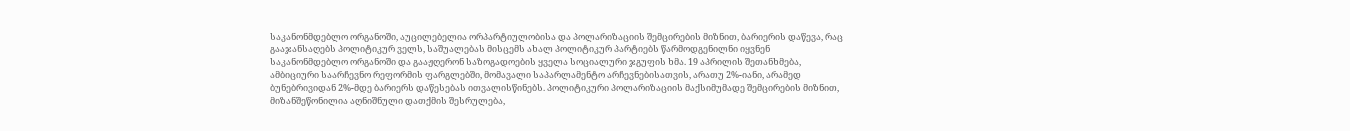საკანონმდებლო ორგანოში, აუცილებელია ორპარტიულობისა და პოლარიზაციის შემცირების მიზნით, ბარიერის დაწევა, რაც გააჯანსაღებს პოლიტიკურ ველს, საშუალებას მისცემს ახალ პოლიტიკურ პარტიებს წარმოდგენილნი იყვნენ საკანონმდებლო ორგანოში და გააჟღერონ საზოგადოების ყველა სოციალური ჯგუფის ხმა. 19 აპრილის შეთანხმება, ამბიციური საარჩევნო რეფორმის ფარგლებში, მომავალი საპარლამენტო არჩევნებისათვის, არათუ 2%-იანი, არამედ ბუნებრივიდან 2%-მდე ბარიერს დაწესებას ითვალისწინებს. პოლიტიკური პოლარიზაციის მაქსიმუმადე შემცირების მიზნით, მიზანშეწონილია აღნიშნული დათქმის შესრულება,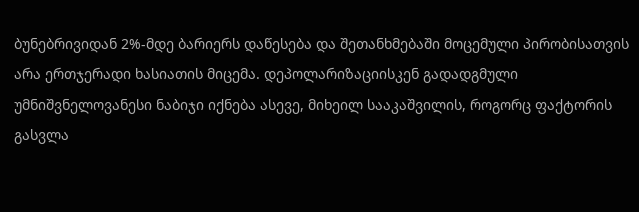ბუნებრივიდან 2%-მდე ბარიერს დაწესება და შეთანხმებაში მოცემული პირობისათვის არა ერთჯერადი ხასიათის მიცემა. დეპოლარიზაციისკენ გადადგმული უმნიშვნელოვანესი ნაბიჯი იქნება ასევე, მიხეილ სააკაშვილის, როგორც ფაქტორის გასვლა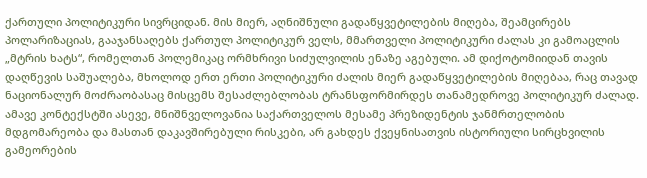ქართული პოლიტიკური სივრციდან. მის მიერ, აღნიშნული გადაწყვეტილების მიღება, შეამცირებს პოლარიზაციას, გააჯანსაღებს ქართულ პოლიტიკურ ველს, მმართველი პოლიტიკური ძალას კი გამოაცლის „მტრის ხატს“, რომელთან პოლემიკაც ორმხრივი სიძულვილის ენაზე აგებული. ამ დიქოტომიიდან თავის დაღწევის საშუალება, მხოლოდ ერთ ერთი პოლიტიკური ძალის მიერ გადაწყვეტილების მიღებაა, რაც თავად ნაციონალურ მოძრაობასაც მისცემს შესაძლებლობას ტრანსფორმირდეს თანამედროვე პოლიტიკურ ძალად. ამავე კონტექსტში ასევე, მნიშნველოვანია საქართველოს მესამე პრეზიდენტის ჯანმრთელობის მდგომარეობა და მასთან დაკავშირებული რისკები, არ გახდეს ქვეყნისათვის ისტორიული სირცხვილის გამეორების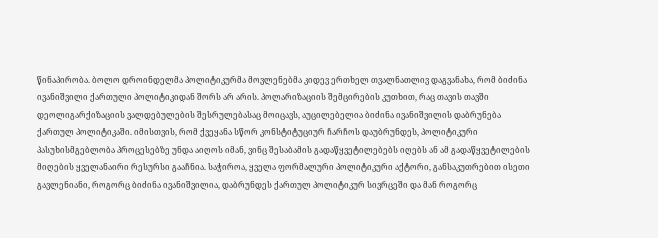წინაპირობა. ბოლო დროინდელმა პოლიტიკურმა მოვლენებმა კიდევ ერთხელ თვალნათლივ დაგვანახა, რომ ბიძინა ივანიშვილი ქართული პოლიტიკიდან შორს არ არის. პოლარიზაციის შემცირების კუთხით, რაც თავის თავში დეოლიგარქიზაციის ვალდებულების შესრულებასაც მოიცავს, აუცილებელია ბიძინა ივანიშვილის დაბრუნება ქართულ პოლიტიკაში. იმისთვის, რომ ქვეყანა სწორ კონსტიტუციურ ჩარჩოს დაუბრუნდეს, პოლიტიკური პასუხისმგებლობა პროცესებზე უნდა აიღოს იმან, ვინც შესაბამის გადაწყვეტილებებს იღებს ან ამ გადაწყვეტილების მიღების ყველანაირი რესურსი გააჩნია. საჭიროა, ყველა ფორმალური პოლიტიკური აქტორი, განსაკუთრებით ისეთი გავლენიანი, როგორც ბიძინა ივანიშვილია, დაბრუნდეს ქართულ პოლიტიკურ სივრცეში და მან როგორც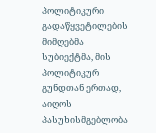პოლიტიკური გადაწყვეტილების მიმღებმა სუბიექტმა, მის პოლიტიკურ გუნდთან ერთად, აიღოს პასუხისმგებლობა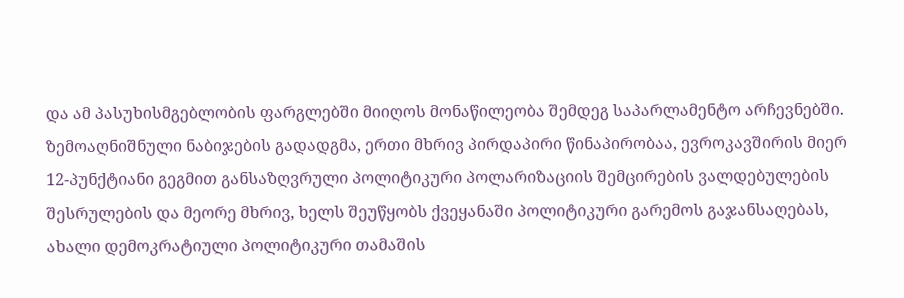და ამ პასუხისმგებლობის ფარგლებში მიიღოს მონაწილეობა შემდეგ საპარლამენტო არჩევნებში. ზემოაღნიშნული ნაბიჯების გადადგმა, ერთი მხრივ პირდაპირი წინაპირობაა, ევროკავშირის მიერ 12-პუნქტიანი გეგმით განსაზღვრული პოლიტიკური პოლარიზაციის შემცირების ვალდებულების შესრულების და მეორე მხრივ, ხელს შეუწყობს ქვეყანაში პოლიტიკური გარემოს გაჯანსაღებას, ახალი დემოკრატიული პოლიტიკური თამაშის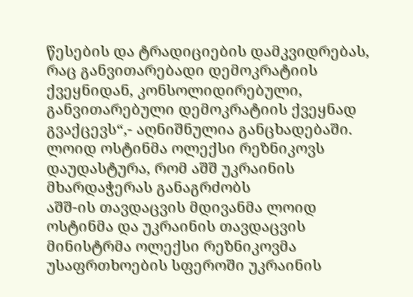წესების და ტრადიციების დამკვიდრებას, რაც განვითარებადი დემოკრატიის ქვეყნიდან, კონსოლიდირებული, განვითარებული დემოკრატიის ქვეყნად გვაქცევს“,- აღნიშნულია განცხადებაში.
ლოიდ ოსტინმა ოლექსი რეზნიკოვს დაუდასტურა, რომ აშშ უკრაინის მხარდაჭერას განაგრძობს
აშშ-ის თავდაცვის მდივანმა ლოიდ ოსტინმა და უკრაინის თავდაცვის მინისტრმა ოლექსი რეზნიკოვმა უსაფრთხოების სფეროში უკრაინის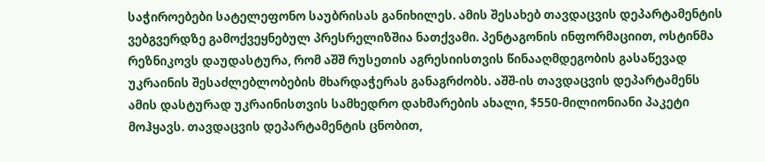საჭიროებები სატელეფონო საუბრისას განიხილეს. ამის შესახებ თავდაცვის დეპარტამენტის ვებგვერდზე გამოქვეყნებულ პრესრელიზშია ნათქვამი. პენტაგონის ინფორმაციით, ოსტინმა რეზნიკოვს დაუდასტურა, რომ აშშ რუსეთის აგრესიისთვის წინააღმდეგობის გასაწევად უკრაინის შესაძლებლობების მხარდაჭერას განაგრძობს. აშშ-ის თავდაცვის დეპარტამენს ამის დასტურად უკრაინისთვის სამხედრო დახმარების ახალი, $550-მილიონიანი პაკეტი მოჰყავს. თავდაცვის დეპარტამენტის ცნობით,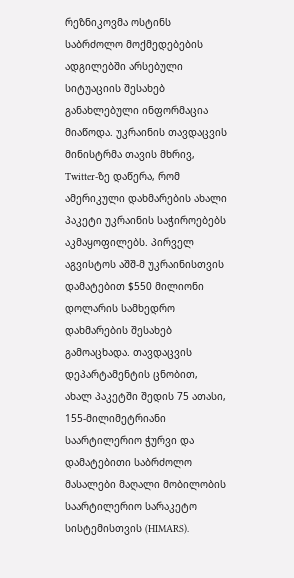რეზნიკოვმა ოსტინს საბრძოლო მოქმედებების ადგილებში არსებული სიტუაციის შესახებ განახლებული ინფორმაცია მიაწოდა. უკრაინის თავდაცვის მინისტრმა თავის მხრივ, Twitter-ზე დაწერა, რომ ამერიკული დახმარების ახალი პაკეტი უკრაინის საჭიროებებს აკმაყოფილებს. პირველ აგვისტოს აშშ-მ უკრაინისთვის დამატებით $550 მილიონი დოლარის სამხედრო დახმარების შესახებ გამოაცხადა. თავდაცვის დეპარტამენტის ცნობით, ახალ პაკეტში შედის 75 ათასი, 155-მილიმეტრიანი საარტილერიო ჭურვი და დამატებითი საბრძოლო მასალები მაღალი მობილობის საარტილერიო სარაკეტო სისტემისთვის (HIMARS).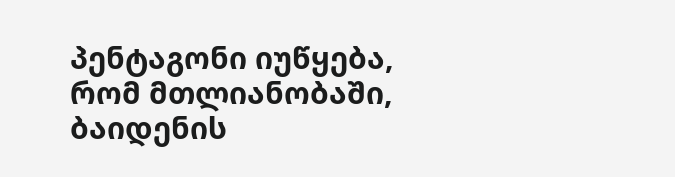პენტაგონი იუწყება, რომ მთლიანობაში, ბაიდენის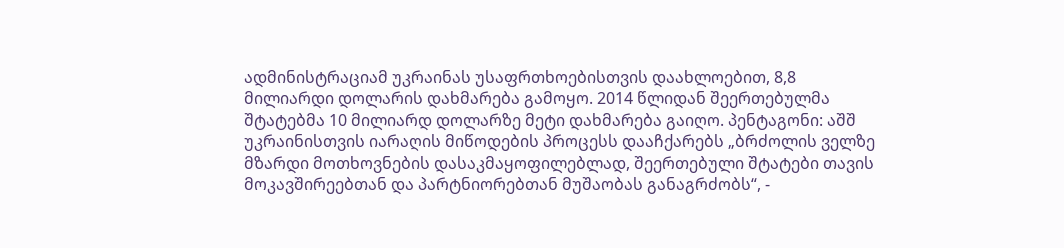ადმინისტრაციამ უკრაინას უსაფრთხოებისთვის დაახლოებით, 8,8 მილიარდი დოლარის დახმარება გამოყო. 2014 წლიდან შეერთებულმა შტატებმა 10 მილიარდ დოლარზე მეტი დახმარება გაიღო. პენტაგონი: აშშ უკრაინისთვის იარაღის მიწოდების პროცესს დააჩქარებს „ბრძოლის ველზე მზარდი მოთხოვნების დასაკმაყოფილებლად, შეერთებული შტატები თავის მოკავშირეებთან და პარტნიორებთან მუშაობას განაგრძობს“, -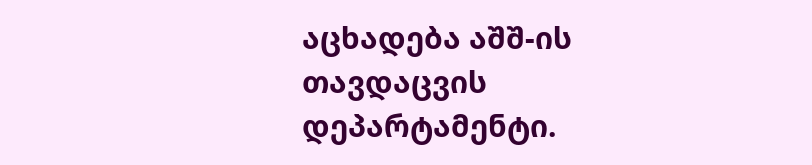აცხადება აშშ-ის თავდაცვის დეპარტამენტი.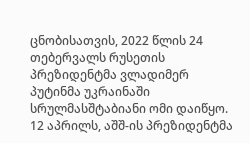ცნობისათვის, 2022 წლის 24 თებერვალს რუსეთის პრეზიდენტმა ვლადიმერ პუტინმა უკრაინაში სრულმასშტაბიანი ომი დაიწყო. 12 აპრილს, აშშ-ის პრეზიდენტმა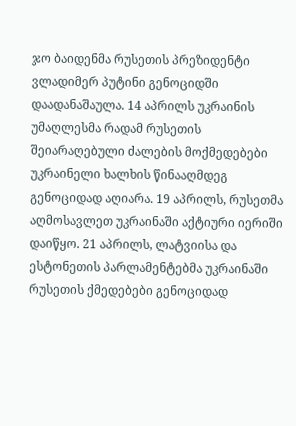ჯო ბაიდენმა რუსეთის პრეზიდენტი ვლადიმერ პუტინი გენოციდში დაადანაშაულა. 14 აპრილს უკრაინის უმაღლესმა რადამ რუსეთის შეიარაღებული ძალების მოქმედებები უკრაინელი ხალხის წინააღმდეგ გენოციდად აღიარა. 19 აპრილს, რუსეთმა აღმოსავლეთ უკრაინაში აქტიური იერიში დაიწყო. 21 აპრილს, ლატვიისა და ესტონეთის პარლამენტებმა უკრაინაში რუსეთის ქმედებები გენოციდად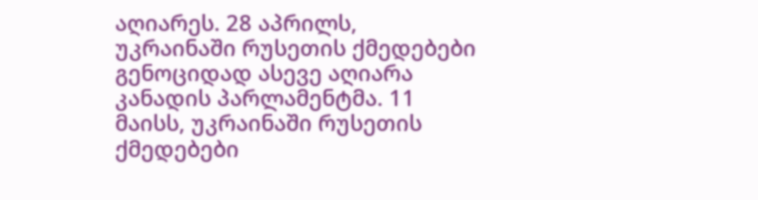აღიარეს. 28 აპრილს, უკრაინაში რუსეთის ქმედებები გენოციდად ასევე აღიარა კანადის პარლამენტმა. 11 მაისს, უკრაინაში რუსეთის ქმედებები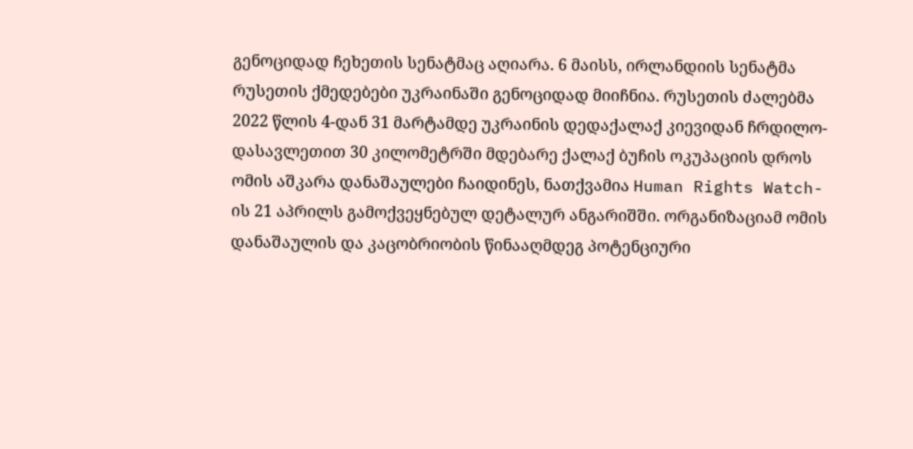გენოციდად ჩეხეთის სენატმაც აღიარა. 6 მაისს, ირლანდიის სენატმა რუსეთის ქმედებები უკრაინაში გენოციდად მიიჩნია. რუსეთის ძალებმა 2022 წლის 4-დან 31 მარტამდე უკრაინის დედაქალაქ კიევიდან ჩრდილო-დასავლეთით 30 კილომეტრში მდებარე ქალაქ ბუჩის ოკუპაციის დროს ომის აშკარა დანაშაულები ჩაიდინეს, ნათქვამია Human Rights Watch-ის 21 აპრილს გამოქვეყნებულ დეტალურ ანგარიშში. ორგანიზაციამ ომის დანაშაულის და კაცობრიობის წინააღმდეგ პოტენციური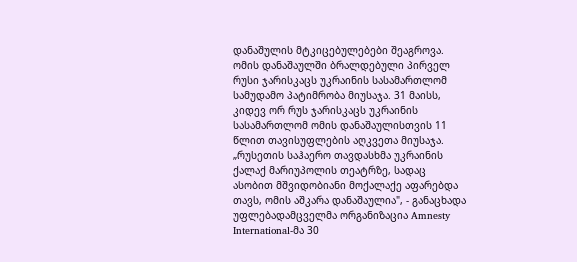დანაშულის მტკიცებულებები შეაგროვა. ომის დანაშაულში ბრალდებული პირველ რუსი ჯარისკაცს უკრაინის სასამართლომ სამუდამო პატიმრობა მიუსაჯა. 31 მაისს, კიდევ ორ რუს ჯარისკაცს უკრაინის სასამართლომ ომის დანაშაულისთვის 11 წლით თავისუფლების აღკვეთა მიუსაჯა. „რუსეთის საჰაერო თავდასხმა უკრაინის ქალაქ მარიუპოლის თეატრზე, სადაც ასობით მშვიდობიანი მოქალაქე აფარებდა თავს, ომის აშკარა დანაშაულია", - განაცხადა უფლებადამცველმა ორგანიზაცია Amnesty International-მა 30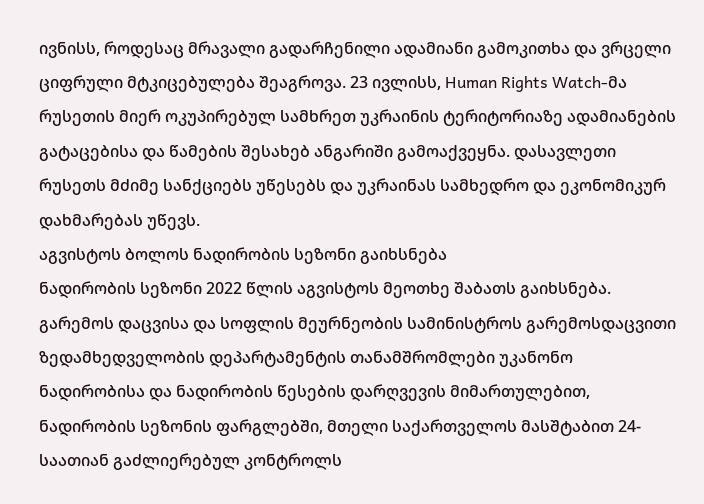ივნისს, როდესაც მრავალი გადარჩენილი ადამიანი გამოკითხა და ვრცელი ციფრული მტკიცებულება შეაგროვა. 23 ივლისს, Human Rights Watch-მა რუსეთის მიერ ოკუპირებულ სამხრეთ უკრაინის ტერიტორიაზე ადამიანების გატაცებისა და წამების შესახებ ანგარიში გამოაქვეყნა. დასავლეთი რუსეთს მძიმე სანქციებს უწესებს და უკრაინას სამხედრო და ეკონომიკურ დახმარებას უწევს.
აგვისტოს ბოლოს ნადირობის სეზონი გაიხსნება
ნადირობის სეზონი 2022 წლის აგვისტოს მეოთხე შაბათს გაიხსნება. გარემოს დაცვისა და სოფლის მეურნეობის სამინისტროს გარემოსდაცვითი ზედამხედველობის დეპარტამენტის თანამშრომლები უკანონო ნადირობისა და ნადირობის წესების დარღვევის მიმართულებით, ნადირობის სეზონის ფარგლებში, მთელი საქართველოს მასშტაბით 24-საათიან გაძლიერებულ კონტროლს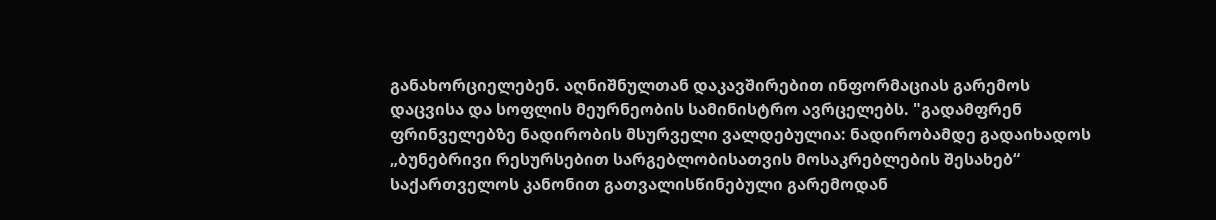განახორციელებენ. აღნიშნულთან დაკავშირებით ინფორმაციას გარემოს დაცვისა და სოფლის მეურნეობის სამინისტრო ავრცელებს. "გადამფრენ ფრინველებზე ნადირობის მსურველი ვალდებულია: ნადირობამდე გადაიხადოს „ბუნებრივი რესურსებით სარგებლობისათვის მოსაკრებლების შესახებ“ საქართველოს კანონით გათვალისწინებული გარემოდან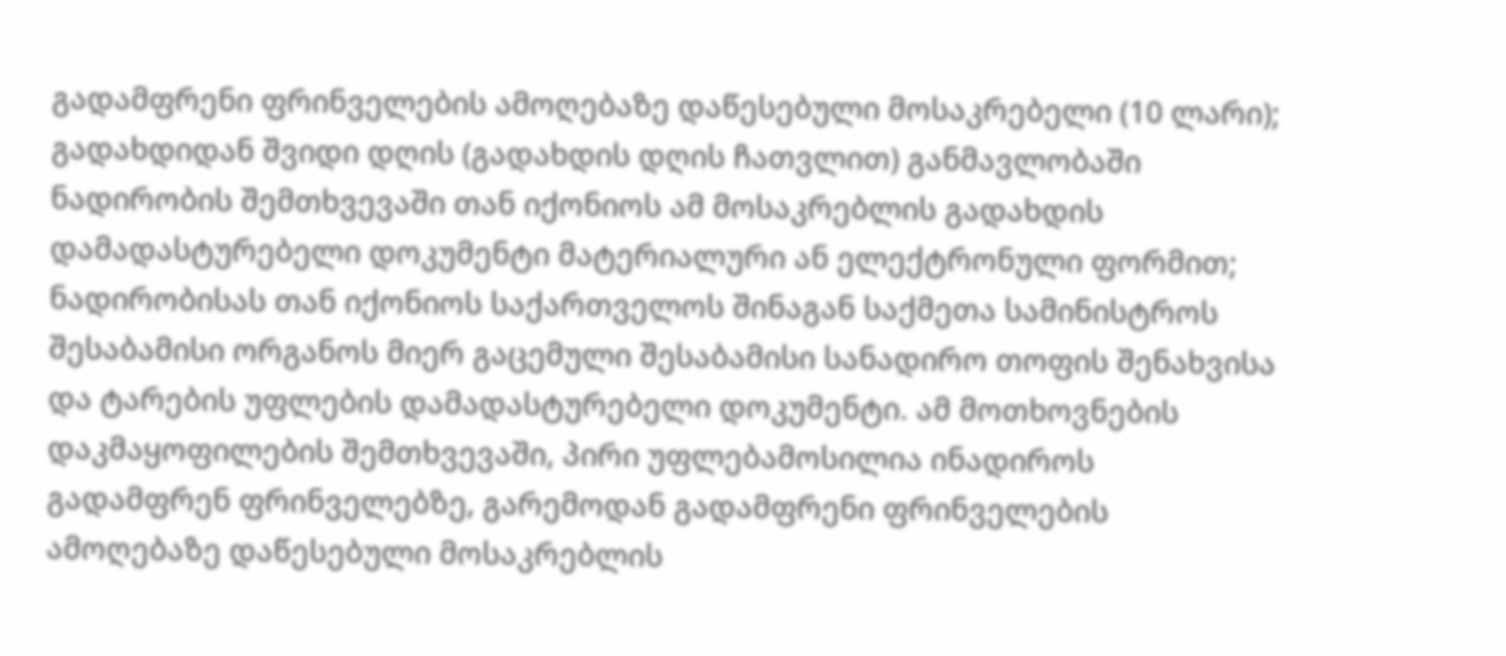გადამფრენი ფრინველების ამოღებაზე დაწესებული მოსაკრებელი (10 ლარი); გადახდიდან შვიდი დღის (გადახდის დღის ჩათვლით) განმავლობაში ნადირობის შემთხვევაში თან იქონიოს ამ მოსაკრებლის გადახდის დამადასტურებელი დოკუმენტი მატერიალური ან ელექტრონული ფორმით; ნადირობისას თან იქონიოს საქართველოს შინაგან საქმეთა სამინისტროს შესაბამისი ორგანოს მიერ გაცემული შესაბამისი სანადირო თოფის შენახვისა და ტარების უფლების დამადასტურებელი დოკუმენტი. ამ მოთხოვნების დაკმაყოფილების შემთხვევაში, პირი უფლებამოსილია ინადიროს გადამფრენ ფრინველებზე, გარემოდან გადამფრენი ფრინველების ამოღებაზე დაწესებული მოსაკრებლის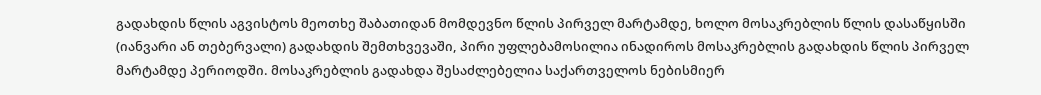გადახდის წლის აგვისტოს მეოთხე შაბათიდან მომდევნო წლის პირველ მარტამდე, ხოლო მოსაკრებლის წლის დასაწყისში (იანვარი ან თებერვალი) გადახდის შემთხვევაში, პირი უფლებამოსილია ინადიროს მოსაკრებლის გადახდის წლის პირველ მარტამდე პერიოდში. მოსაკრებლის გადახდა შესაძლებელია საქართველოს ნებისმიერ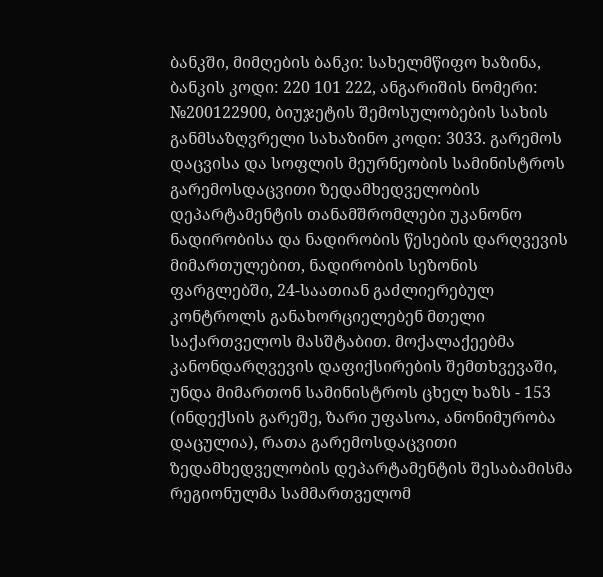ბანკში, მიმღების ბანკი: სახელმწიფო ხაზინა, ბანკის კოდი: 220 101 222, ანგარიშის ნომერი: №200122900, ბიუჯეტის შემოსულობების სახის განმსაზღვრელი სახაზინო კოდი: 3033. გარემოს დაცვისა და სოფლის მეურნეობის სამინისტროს გარემოსდაცვითი ზედამხედველობის დეპარტამენტის თანამშრომლები უკანონო ნადირობისა და ნადირობის წესების დარღვევის მიმართულებით, ნადირობის სეზონის ფარგლებში, 24-საათიან გაძლიერებულ კონტროლს განახორციელებენ მთელი საქართველოს მასშტაბით. მოქალაქეებმა კანონდარღვევის დაფიქსირების შემთხვევაში, უნდა მიმართონ სამინისტროს ცხელ ხაზს - 153 (ინდექსის გარეშე, ზარი უფასოა, ანონიმურობა დაცულია), რათა გარემოსდაცვითი ზედამხედველობის დეპარტამენტის შესაბამისმა რეგიონულმა სამმართველომ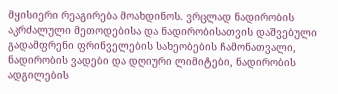მყისიერი რეაგირება მოახდინოს. ვრცლად ნადირობის აკრძალული მეთოდებისა და ნადირობისათვის დაშვებული გადამფრენი ფრინველების სახეობების ჩამონათვალი, ნადირობის ვადები და დღიური ლიმიტები, ნადირობის ადგილების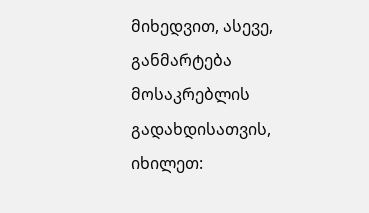მიხედვით, ასევე, განმარტება მოსაკრებლის გადახდისათვის, იხილეთ: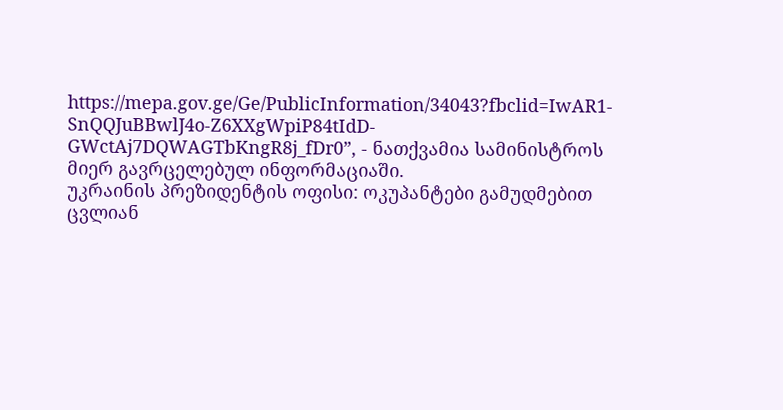https://mepa.gov.ge/Ge/PublicInformation/34043?fbclid=IwAR1-SnQQJuBBwlJ4o-Z6XXgWpiP84tIdD-GWctAj7DQWAGTbKngR8j_fDr0”, - ნათქვამია სამინისტროს მიერ გავრცელებულ ინფორმაციაში.
უკრაინის პრეზიდენტის ოფისი: ოკუპანტები გამუდმებით ცვლიან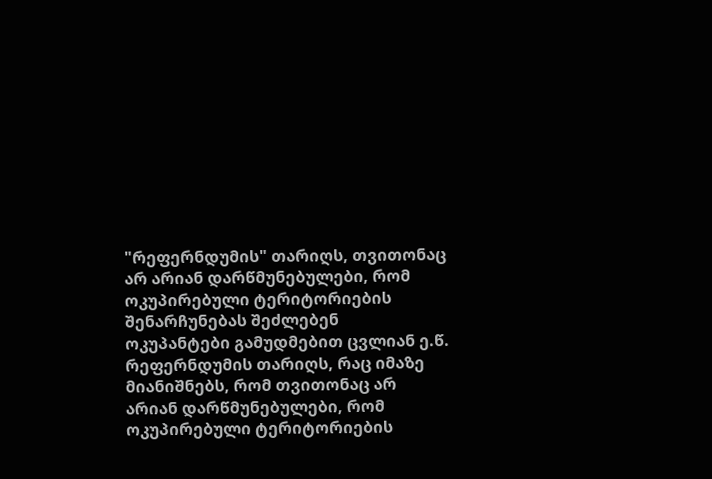"რეფერნდუმის" თარიღს, თვითონაც არ არიან დარწმუნებულები, რომ ოკუპირებული ტერიტორიების შენარჩუნებას შეძლებენ
ოკუპანტები გამუდმებით ცვლიან ე.წ. რეფერნდუმის თარიღს, რაც იმაზე მიანიშნებს, რომ თვითონაც არ არიან დარწმუნებულები, რომ ოკუპირებული ტერიტორიების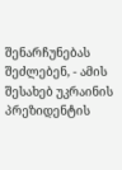შენარჩუნებას შეძლებენ, - ამის შესახებ უკრაინის პრეზიდენტის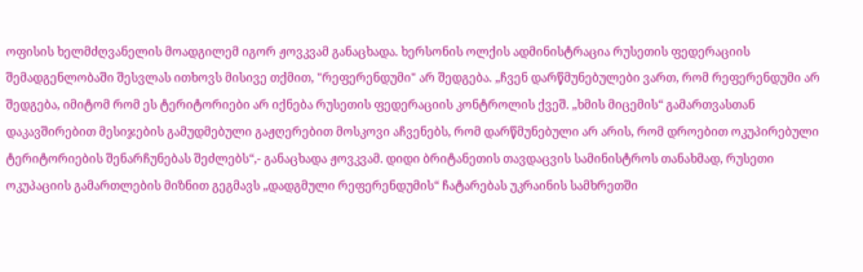ოფისის ხელმძღვანელის მოადგილემ იგორ ჟოვკვამ განაცხადა. ხერსონის ოლქის ადმინისტრაცია რუსეთის ფედერაციის შემადგენლობაში შესვლას ითხოვს მისივე თქმით, "რეფერენდუმი" არ შედგება. „ჩვენ დარწმუნებულები ვართ, რომ რეფერენდუმი არ შედგება, იმიტომ რომ ეს ტერიტორიები არ იქნება რუსეთის ფედერაციის კონტროლის ქვეშ. „ხმის მიცემის“ გამართვასთან დაკავშირებით მესიჯების გამუდმებული გაჟღერებით მოსკოვი აჩვენებს, რომ დარწმუნებული არ არის, რომ დროებით ოკუპირებული ტერიტორიების შენარჩუნებას შეძლებს“,- განაცხადა ჟოვკვამ. დიდი ბრიტანეთის თავდაცვის სამინისტროს თანახმად, რუსეთი ოკუპაციის გამართლების მიზნით გეგმავს „დადგმული რეფერენდუმის“ ჩატარებას უკრაინის სამხრეთში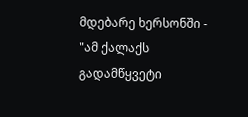მდებარე ხერსონში - "ამ ქალაქს გადამწყვეტი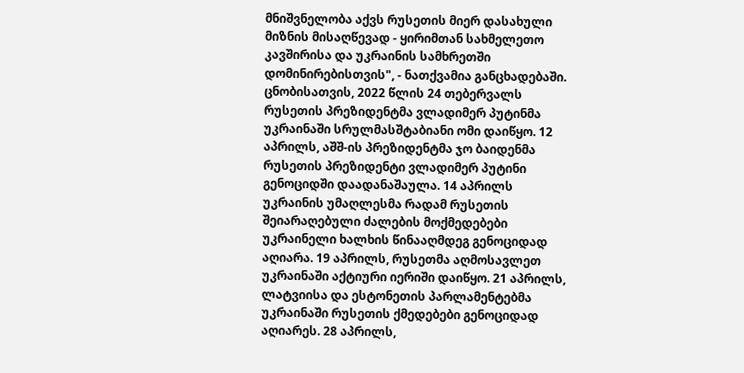მნიშვნელობა აქვს რუსეთის მიერ დასახული მიზნის მისაღწევად - ყირიმთან სახმელეთო კავშირისა და უკრაინის სამხრეთში დომინირებისთვის", - ნათქვამია განცხადებაში. ცნობისათვის, 2022 წლის 24 თებერვალს რუსეთის პრეზიდენტმა ვლადიმერ პუტინმა უკრაინაში სრულმასშტაბიანი ომი დაიწყო. 12 აპრილს, აშშ-ის პრეზიდენტმა ჯო ბაიდენმა რუსეთის პრეზიდენტი ვლადიმერ პუტინი გენოციდში დაადანაშაულა. 14 აპრილს უკრაინის უმაღლესმა რადამ რუსეთის შეიარაღებული ძალების მოქმედებები უკრაინელი ხალხის წინააღმდეგ გენოციდად აღიარა. 19 აპრილს, რუსეთმა აღმოსავლეთ უკრაინაში აქტიური იერიში დაიწყო. 21 აპრილს, ლატვიისა და ესტონეთის პარლამენტებმა უკრაინაში რუსეთის ქმედებები გენოციდად აღიარეს. 28 აპრილს,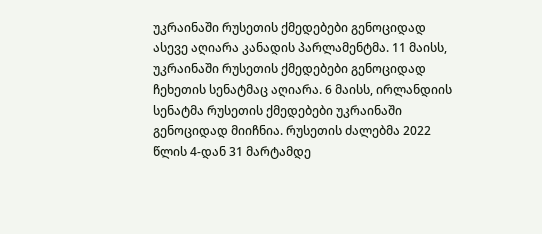უკრაინაში რუსეთის ქმედებები გენოციდად ასევე აღიარა კანადის პარლამენტმა. 11 მაისს, უკრაინაში რუსეთის ქმედებები გენოციდად ჩეხეთის სენატმაც აღიარა. 6 მაისს, ირლანდიის სენატმა რუსეთის ქმედებები უკრაინაში გენოციდად მიიჩნია. რუსეთის ძალებმა 2022 წლის 4-დან 31 მარტამდე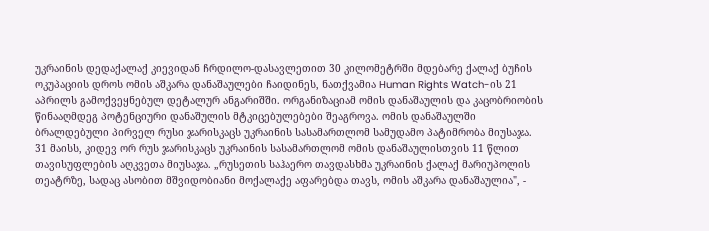უკრაინის დედაქალაქ კიევიდან ჩრდილო-დასავლეთით 30 კილომეტრში მდებარე ქალაქ ბუჩის ოკუპაციის დროს ომის აშკარა დანაშაულები ჩაიდინეს, ნათქვამია Human Rights Watch-ის 21 აპრილს გამოქვეყნებულ დეტალურ ანგარიშში. ორგანიზაციამ ომის დანაშაულის და კაცობრიობის წინააღმდეგ პოტენციური დანაშულის მტკიცებულებები შეაგროვა. ომის დანაშაულში ბრალდებული პირველ რუსი ჯარისკაცს უკრაინის სასამართლომ სამუდამო პატიმრობა მიუსაჯა. 31 მაისს, კიდევ ორ რუს ჯარისკაცს უკრაინის სასამართლომ ომის დანაშაულისთვის 11 წლით თავისუფლების აღკვეთა მიუსაჯა. „რუსეთის საჰაერო თავდასხმა უკრაინის ქალაქ მარიუპოლის თეატრზე, სადაც ასობით მშვიდობიანი მოქალაქე აფარებდა თავს, ომის აშკარა დანაშაულია", -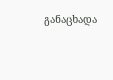განაცხადა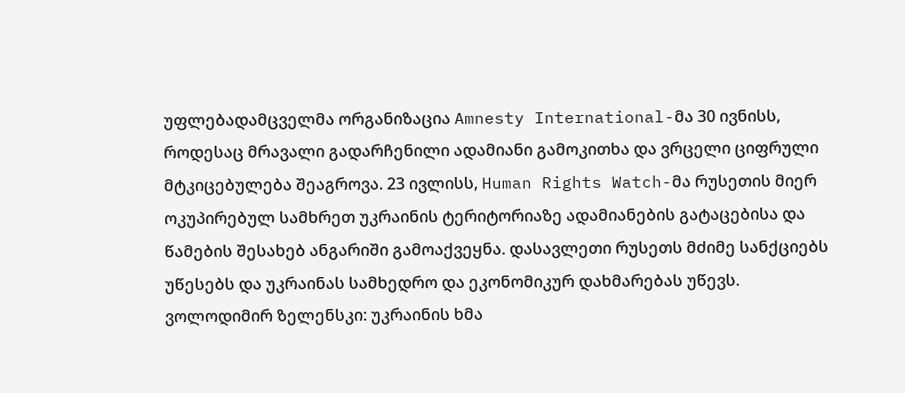უფლებადამცველმა ორგანიზაცია Amnesty International-მა 30 ივნისს, როდესაც მრავალი გადარჩენილი ადამიანი გამოკითხა და ვრცელი ციფრული მტკიცებულება შეაგროვა. 23 ივლისს, Human Rights Watch-მა რუსეთის მიერ ოკუპირებულ სამხრეთ უკრაინის ტერიტორიაზე ადამიანების გატაცებისა და წამების შესახებ ანგარიში გამოაქვეყნა. დასავლეთი რუსეთს მძიმე სანქციებს უწესებს და უკრაინას სამხედრო და ეკონომიკურ დახმარებას უწევს.
ვოლოდიმირ ზელენსკი: უკრაინის ხმა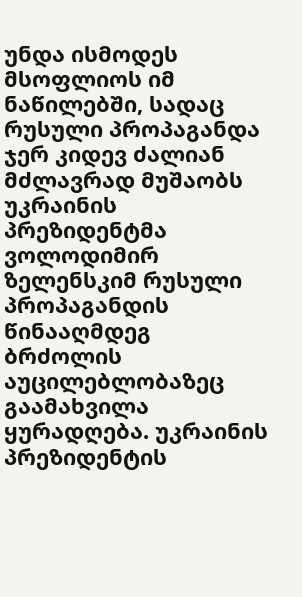უნდა ისმოდეს მსოფლიოს იმ ნაწილებში, სადაც რუსული პროპაგანდა ჯერ კიდევ ძალიან მძლავრად მუშაობს
უკრაინის პრეზიდენტმა ვოლოდიმირ ზელენსკიმ რუსული პროპაგანდის წინააღმდეგ ბრძოლის აუცილებლობაზეც გაამახვილა ყურადღება. უკრაინის პრეზიდენტის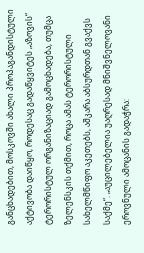განცხადებით, მოსკოვში ახალი პროპაგანდისტული აქტივობა დაიწყო, როდესაც გადაწყვიტეს „აზოვის“ ტერორისტულ ორგანიზაციად გამოცხადება, თუმცა ზელენსკის თქმით, როცა ამას ტერორისტული სახელმწიფო აკეთებს, აშკარა აბსურდთან გვაქვს საქმე“. „აუცილებელია უაღრესად მნიშვნელოვანი ეროვნული ამოცანის გადაჭრა: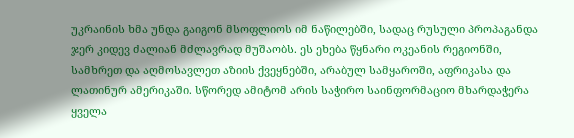უკრაინის ხმა უნდა გაიგონ მსოფლიოს იმ ნაწილებში, სადაც რუსული პროპაგანდა ჯერ კიდევ ძალიან მძლავრად მუშაობს. ეს ეხება წყნარი ოკეანის რეგიონში, სამხრეთ და აღმოსავლეთ აზიის ქვეყნებში, არაბულ სამყაროში, აფრიკასა და ლათინურ ამერიკაში. სწორედ ამიტომ არის საჭირო საინფორმაციო მხარდაჭერა ყველა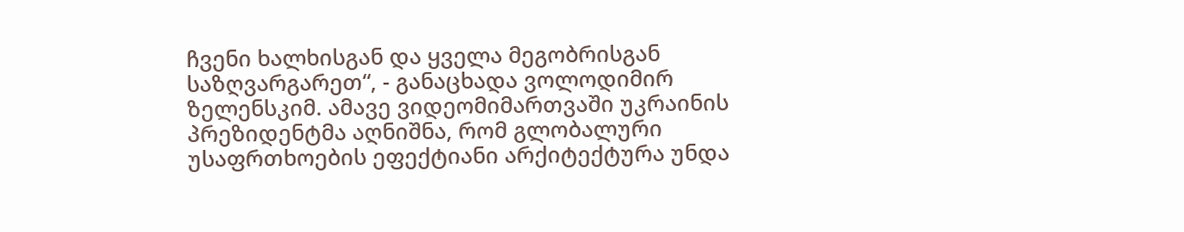ჩვენი ხალხისგან და ყველა მეგობრისგან საზღვარგარეთ“, - განაცხადა ვოლოდიმირ ზელენსკიმ. ამავე ვიდეომიმართვაში უკრაინის პრეზიდენტმა აღნიშნა, რომ გლობალური უსაფრთხოების ეფექტიანი არქიტექტურა უნდა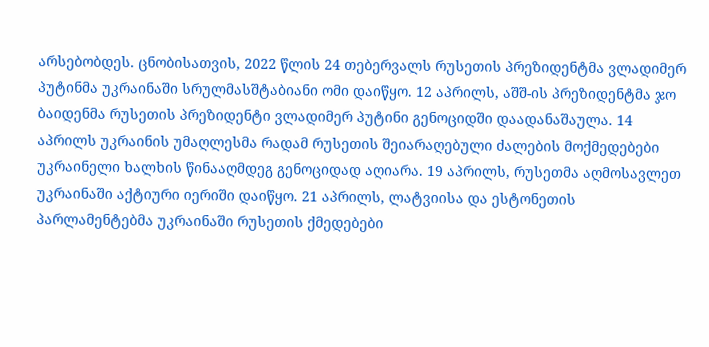არსებობდეს. ცნობისათვის, 2022 წლის 24 თებერვალს რუსეთის პრეზიდენტმა ვლადიმერ პუტინმა უკრაინაში სრულმასშტაბიანი ომი დაიწყო. 12 აპრილს, აშშ-ის პრეზიდენტმა ჯო ბაიდენმა რუსეთის პრეზიდენტი ვლადიმერ პუტინი გენოციდში დაადანაშაულა. 14 აპრილს უკრაინის უმაღლესმა რადამ რუსეთის შეიარაღებული ძალების მოქმედებები უკრაინელი ხალხის წინააღმდეგ გენოციდად აღიარა. 19 აპრილს, რუსეთმა აღმოსავლეთ უკრაინაში აქტიური იერიში დაიწყო. 21 აპრილს, ლატვიისა და ესტონეთის პარლამენტებმა უკრაინაში რუსეთის ქმედებები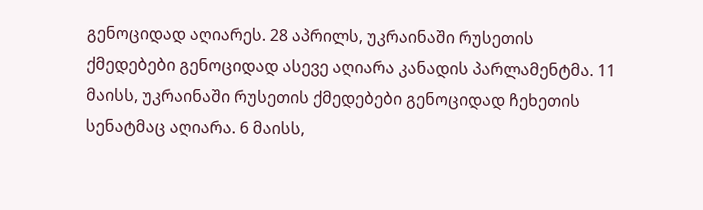გენოციდად აღიარეს. 28 აპრილს, უკრაინაში რუსეთის ქმედებები გენოციდად ასევე აღიარა კანადის პარლამენტმა. 11 მაისს, უკრაინაში რუსეთის ქმედებები გენოციდად ჩეხეთის სენატმაც აღიარა. 6 მაისს,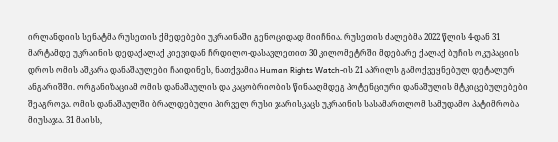ირლანდიის სენატმა რუსეთის ქმედებები უკრაინაში გენოციდად მიიჩნია. რუსეთის ძალებმა 2022 წლის 4-დან 31 მარტამდე უკრაინის დედაქალაქ კიევიდან ჩრდილო-დასავლეთით 30 კილომეტრში მდებარე ქალაქ ბუჩის ოკუპაციის დროს ომის აშკარა დანაშაულები ჩაიდინეს, ნათქვამია Human Rights Watch-ის 21 აპრილს გამოქვეყნებულ დეტალურ ანგარიშში. ორგანიზაციამ ომის დანაშაულის და კაცობრიობის წინააღმდეგ პოტენციური დანაშულის მტკიცებულებები შეაგროვა. ომის დანაშაულში ბრალდებული პირველ რუსი ჯარისკაცს უკრაინის სასამართლომ სამუდამო პატიმრობა მიუსაჯა. 31 მაისს,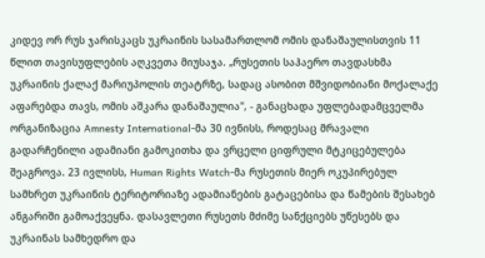კიდევ ორ რუს ჯარისკაცს უკრაინის სასამართლომ ომის დანაშაულისთვის 11 წლით თავისუფლების აღკვეთა მიუსაჯა. „რუსეთის საჰაერო თავდასხმა უკრაინის ქალაქ მარიუპოლის თეატრზე, სადაც ასობით მშვიდობიანი მოქალაქე აფარებდა თავს, ომის აშკარა დანაშაულია", - განაცხადა უფლებადამცველმა ორგანიზაცია Amnesty International-მა 30 ივნისს, როდესაც მრავალი გადარჩენილი ადამიანი გამოკითხა და ვრცელი ციფრული მტკიცებულება შეაგროვა. 23 ივლისს, Human Rights Watch-მა რუსეთის მიერ ოკუპირებულ სამხრეთ უკრაინის ტერიტორიაზე ადამიანების გატაცებისა და წამების შესახებ ანგარიში გამოაქვეყნა. დასავლეთი რუსეთს მძიმე სანქციებს უწესებს და უკრაინას სამხედრო და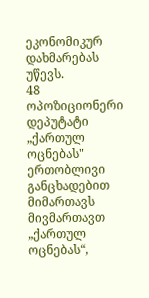ეკონომიკურ დახმარებას უწევს.
48 ოპოზიციონერი დეპუტატი „ქართულ ოცნებას" ერთობლივი განცხადებით მიმართავს
მივმართავთ „ქართულ ოცნებას“,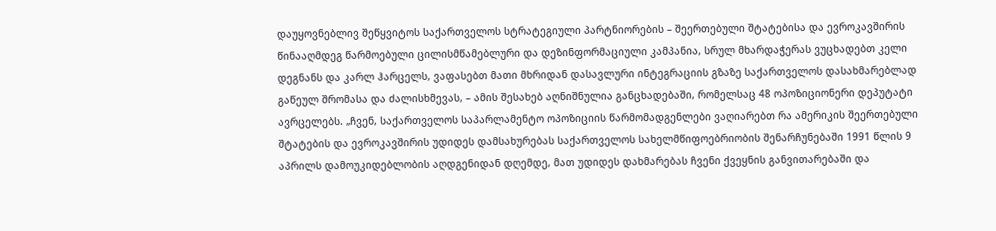დაუყოვნებლივ შეწყვიტოს საქართველოს სტრატეგიული პარტნიორების – შეერთებული შტატებისა და ევროკავშირის წინააღმდეგ წარმოებული ცილისმწამებლური და დეზინფორმაციული კამპანია, სრულ მხარდაჭერას ვუცხადებთ კელი დეგნანს და კარლ ჰარცელს, ვაფასებთ მათი მხრიდან დასავლური ინტეგრაციის გზაზე საქართველოს დასახმარებლად გაწეულ შრომასა და ძალისხმევას, – ამის შესახებ აღნიშნულია განცხადებაში, რომელსაც 48 ოპოზიციონერი დეპუტატი ავრცელებს. „ჩვენ, საქართველოს საპარლამენტო ოპოზიციის წარმომადგენლები ვაღიარებთ რა ამერიკის შეერთებული შტატების და ევროკავშირის უდიდეს დამსახურებას საქართველოს სახელმწიფოებრიობის შენარჩუნებაში 1991 წლის 9 აპრილს დამოუკიდებლობის აღდგენიდან დღემდე, მათ უდიდეს დახმარებას ჩვენი ქვეყნის განვითარებაში და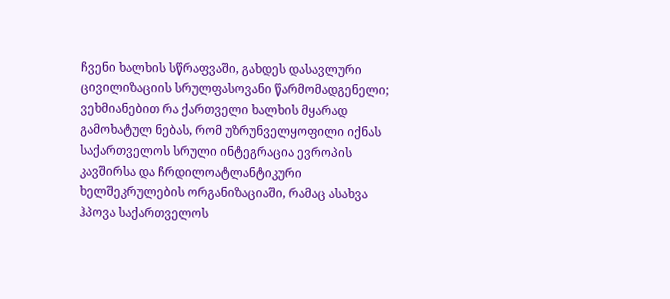ჩვენი ხალხის სწრაფვაში, გახდეს დასავლური ცივილიზაციის სრულფასოვანი წარმომადგენელი; ვეხმიანებით რა ქართველი ხალხის მყარად გამოხატულ ნებას, რომ უზრუნველყოფილი იქნას საქართველოს სრული ინტეგრაცია ევროპის კავშირსა და ჩრდილოატლანტიკური ხელშეკრულების ორგანიზაციაში, რამაც ასახვა ჰპოვა საქართველოს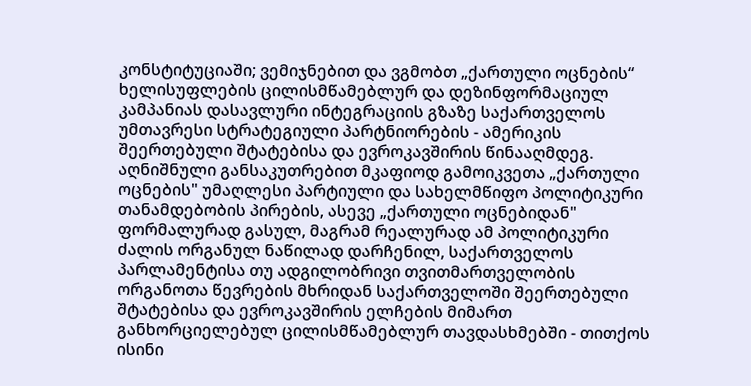კონსტიტუციაში; ვემიჯნებით და ვგმობთ „ქართული ოცნების“ ხელისუფლების ცილისმწამებლურ და დეზინფორმაციულ კამპანიას დასავლური ინტეგრაციის გზაზე საქართველოს უმთავრესი სტრატეგიული პარტნიორების - ამერიკის შეერთებული შტატებისა და ევროკავშირის წინააღმდეგ. აღნიშნული განსაკუთრებით მკაფიოდ გამოიკვეთა „ქართული ოცნების" უმაღლესი პარტიული და სახელმწიფო პოლიტიკური თანამდებობის პირების, ასევე „ქართული ოცნებიდან" ფორმალურად გასულ, მაგრამ რეალურად ამ პოლიტიკური ძალის ორგანულ ნაწილად დარჩენილ, საქართველოს პარლამენტისა თუ ადგილობრივი თვითმართველობის ორგანოთა წევრების მხრიდან საქართველოში შეერთებული შტატებისა და ევროკავშირის ელჩების მიმართ განხორციელებულ ცილისმწამებლურ თავდასხმებში - თითქოს ისინი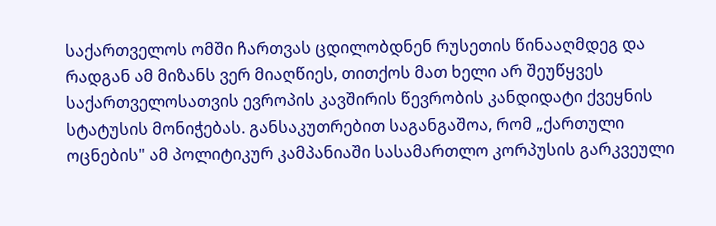საქართველოს ომში ჩართვას ცდილობდნენ რუსეთის წინააღმდეგ და რადგან ამ მიზანს ვერ მიაღწიეს, თითქოს მათ ხელი არ შეუწყვეს საქართველოსათვის ევროპის კავშირის წევრობის კანდიდატი ქვეყნის სტატუსის მონიჭებას. განსაკუთრებით საგანგაშოა, რომ „ქართული ოცნების" ამ პოლიტიკურ კამპანიაში სასამართლო კორპუსის გარკვეული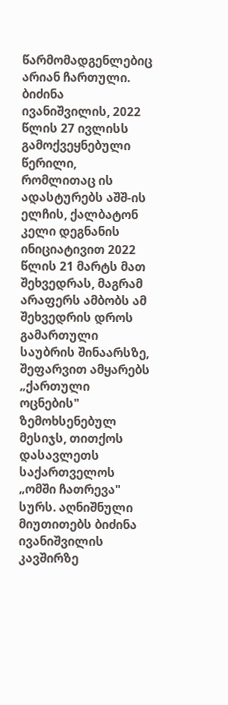წარმომადგენლებიც არიან ჩართული. ბიძინა ივანიშვილის, 2022 წლის 27 ივლისს გამოქვეყნებული წერილი, რომლითაც ის ადასტურებს აშშ-ის ელჩის, ქალბატონ კელი დეგნანის ინიციატივით 2022 წლის 21 მარტს მათ შეხვედრას, მაგრამ არაფერს ამბობს ამ შეხვედრის დროს გამართული საუბრის შინაარსზე, შეფარვით ამყარებს „ქართული ოცნების" ზემოხსენებულ მესიჯს, თითქოს დასავლეთს საქართველოს „ომში ჩათრევა" სურს. აღნიშნული მიუთითებს ბიძინა ივანიშვილის კავშირზე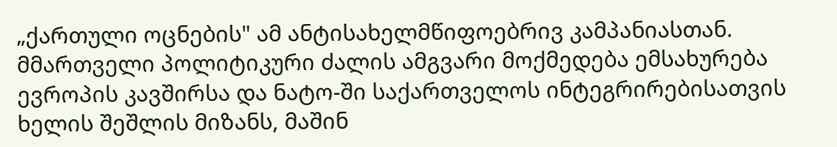„ქართული ოცნების" ამ ანტისახელმწიფოებრივ კამპანიასთან. მმართველი პოლიტიკური ძალის ამგვარი მოქმედება ემსახურება ევროპის კავშირსა და ნატო-ში საქართველოს ინტეგრირებისათვის ხელის შეშლის მიზანს, მაშინ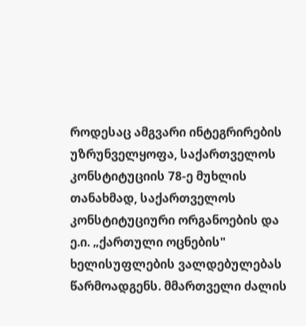როდესაც ამგვარი ინტეგრირების უზრუნველყოფა, საქართველოს კონსტიტუციის 78-ე მუხლის თანახმად, საქართველოს კონსტიტუციური ორგანოების და ე.ი. „ქართული ოცნების" ხელისუფლების ვალდებულებას წარმოადგენს. მმართველი ძალის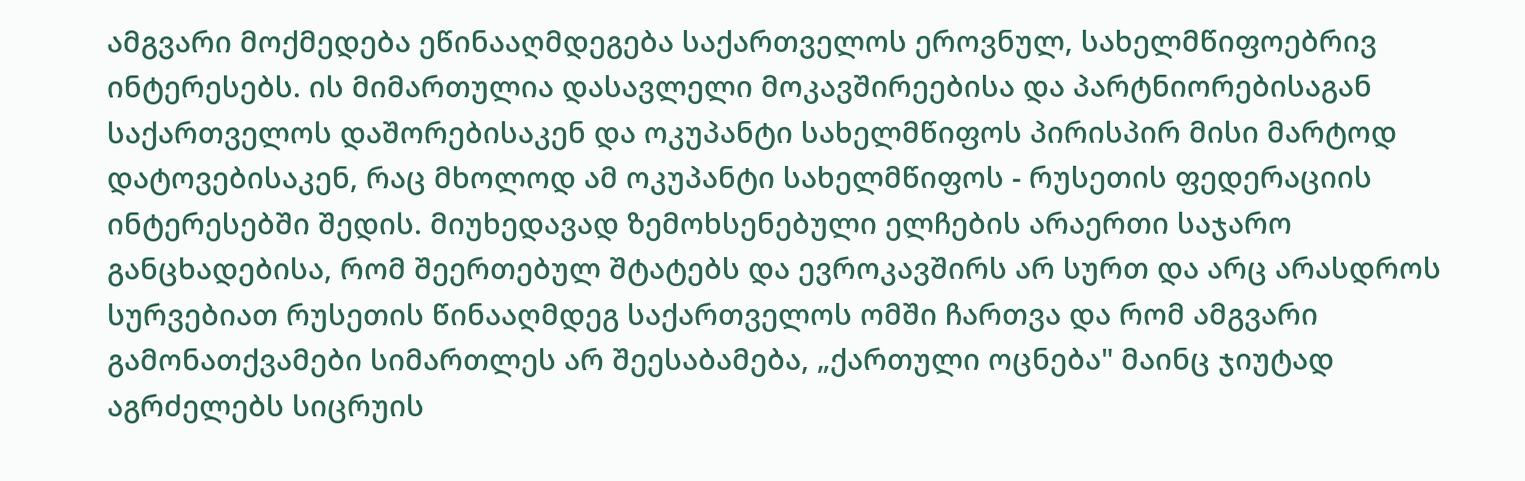ამგვარი მოქმედება ეწინააღმდეგება საქართველოს ეროვნულ, სახელმწიფოებრივ ინტერესებს. ის მიმართულია დასავლელი მოკავშირეებისა და პარტნიორებისაგან საქართველოს დაშორებისაკენ და ოკუპანტი სახელმწიფოს პირისპირ მისი მარტოდ დატოვებისაკენ, რაც მხოლოდ ამ ოკუპანტი სახელმწიფოს - რუსეთის ფედერაციის ინტერესებში შედის. მიუხედავად ზემოხსენებული ელჩების არაერთი საჯარო განცხადებისა, რომ შეერთებულ შტატებს და ევროკავშირს არ სურთ და არც არასდროს სურვებიათ რუსეთის წინააღმდეგ საქართველოს ომში ჩართვა და რომ ამგვარი გამონათქვამები სიმართლეს არ შეესაბამება, „ქართული ოცნება" მაინც ჯიუტად აგრძელებს სიცრუის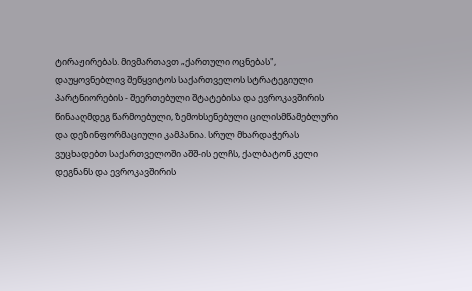ტირაჟირებას. მივმართავთ „ქართული ოცნებას", დაუყოვნებლივ შეწყვიტოს საქართველოს სტრატეგიული პარტნიორების - შეერთებული შტატებისა და ევროკავშირის წინააღმდეგ წარმოებული, ზემოხსენებული ცილისმწამებლური და დეზინფორმაციული კამპანია. სრულ მხარდაჭერას ვუცხადებთ საქართველოში აშშ-ის ელჩს, ქალბატონ კელი დეგნანს და ევროკავშირის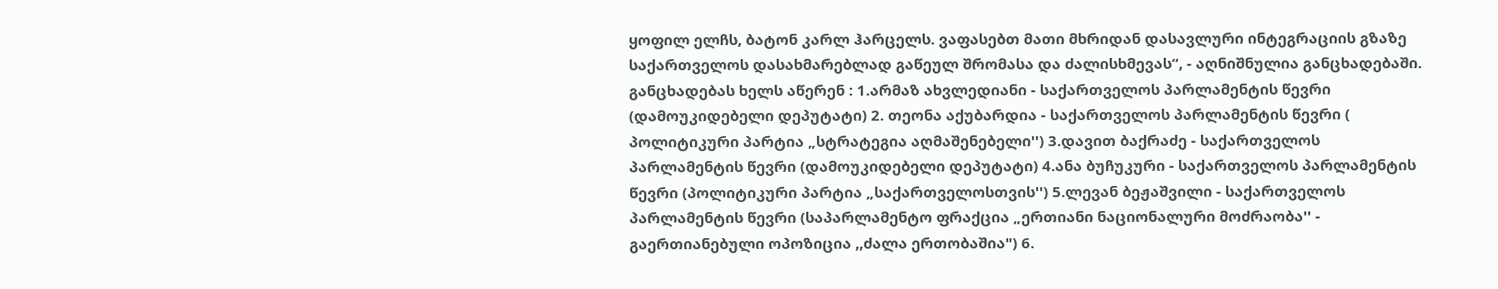ყოფილ ელჩს, ბატონ კარლ ჰარცელს. ვაფასებთ მათი მხრიდან დასავლური ინტეგრაციის გზაზე საქართველოს დასახმარებლად გაწეულ შრომასა და ძალისხმევას“, - აღნიშნულია განცხადებაში. განცხადებას ხელს აწერენ : 1.არმაზ ახვლედიანი - საქართველოს პარლამენტის წევრი (დამოუკიდებელი დეპუტატი) 2. თეონა აქუბარდია - საქართველოს პარლამენტის წევრი ( პოლიტიკური პარტია „სტრატეგია აღმაშენებელი'') 3.დავით ბაქრაძე - საქართველოს პარლამენტის წევრი (დამოუკიდებელი დეპუტატი) 4.ანა ბუჩუკური - საქართველოს პარლამენტის წევრი (პოლიტიკური პარტია „საქართველოსთვის'') 5.ლევან ბეჟაშვილი - საქართველოს პარლამენტის წევრი (საპარლამენტო ფრაქცია „ერთიანი ნაციონალური მოძრაობა'' - გაერთიანებული ოპოზიცია ,,ძალა ერთობაშია") 6.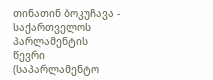თინათინ ბოკუჩავა - საქართველოს პარლამენტის წევრი (საპარლამენტო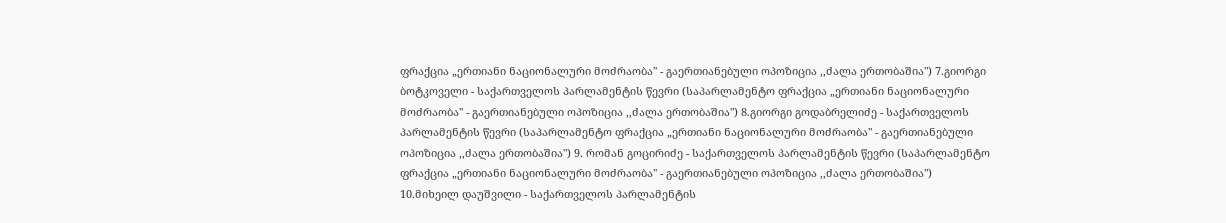ფრაქცია „ერთიანი ნაციონალური მოძრაობა'' - გაერთიანებული ოპოზიცია ,,ძალა ერთობაშია") 7.გიორგი ბოტკოველი - საქართველოს პარლამენტის წევრი (საპარლამენტო ფრაქცია „ერთიანი ნაციონალური მოძრაობა'' - გაერთიანებული ოპოზიცია ,,ძალა ერთობაშია") 8.გიორგი გოდაბრელიძე - საქართველოს პარლამენტის წევრი (საპარლამენტო ფრაქცია „ერთიანი ნაციონალური მოძრაობა'' - გაერთიანებული ოპოზიცია ,,ძალა ერთობაშია") 9. რომან გოცირიძე - საქართველოს პარლამენტის წევრი (საპარლამენტო ფრაქცია „ერთიანი ნაციონალური მოძრაობა'' - გაერთიანებული ოპოზიცია ,,ძალა ერთობაშია") 10.მიხეილ დაუშვილი - საქართველოს პარლამენტის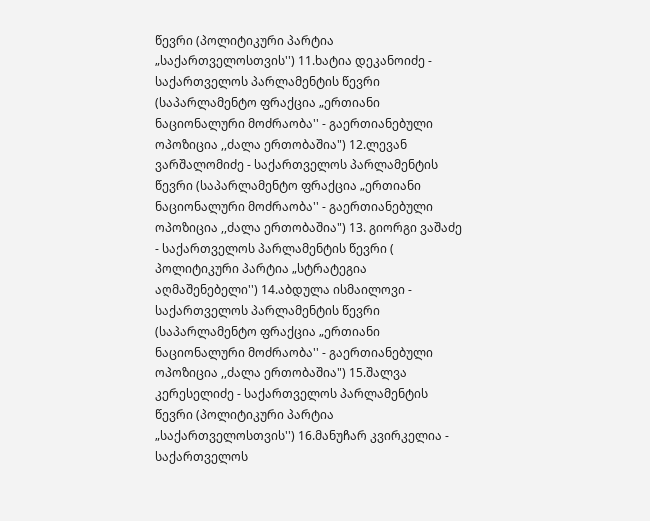წევრი (პოლიტიკური პარტია „საქართველოსთვის'') 11.ხატია დეკანოიძე - საქართველოს პარლამენტის წევრი (საპარლამენტო ფრაქცია „ერთიანი ნაციონალური მოძრაობა'' - გაერთიანებული ოპოზიცია ,,ძალა ერთობაშია") 12.ლევან ვარშალომიძე - საქართველოს პარლამენტის წევრი (საპარლამენტო ფრაქცია „ერთიანი ნაციონალური მოძრაობა'' - გაერთიანებული ოპოზიცია ,,ძალა ერთობაშია") 13. გიორგი ვაშაძე - საქართველოს პარლამენტის წევრი ( პოლიტიკური პარტია „სტრატეგია აღმაშენებელი'') 14.აბდულა ისმაილოვი - საქართველოს პარლამენტის წევრი (საპარლამენტო ფრაქცია „ერთიანი ნაციონალური მოძრაობა'' - გაერთიანებული ოპოზიცია ,,ძალა ერთობაშია") 15.შალვა კერესელიძე - საქართველოს პარლამენტის წევრი (პოლიტიკური პარტია „საქართველოსთვის'') 16.მანუჩარ კვირკელია - საქართველოს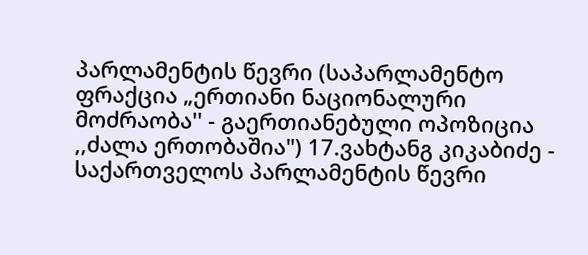პარლამენტის წევრი (საპარლამენტო ფრაქცია „ერთიანი ნაციონალური მოძრაობა'' - გაერთიანებული ოპოზიცია ,,ძალა ერთობაშია") 17.ვახტანგ კიკაბიძე - საქართველოს პარლამენტის წევრი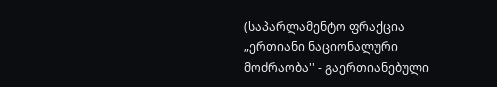(საპარლამენტო ფრაქცია „ერთიანი ნაციონალური მოძრაობა'' - გაერთიანებული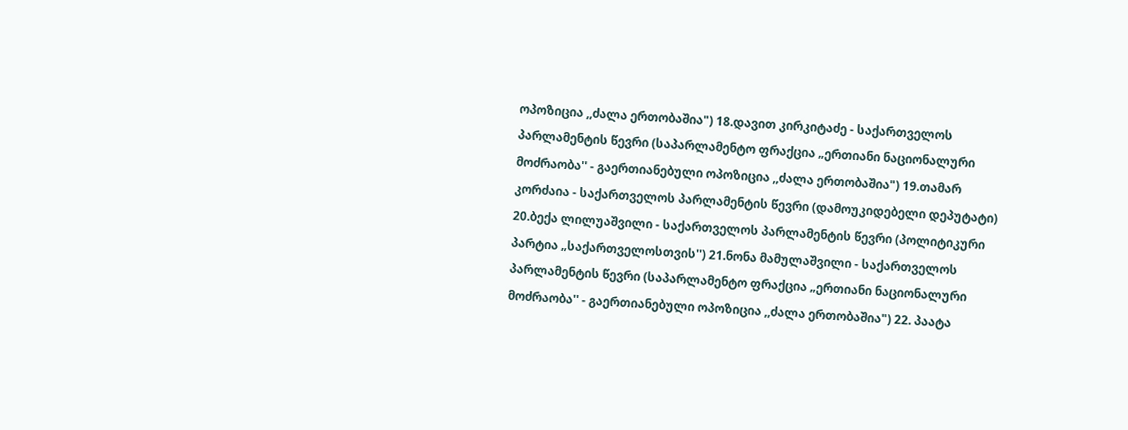ოპოზიცია ,,ძალა ერთობაშია") 18.დავით კირკიტაძე - საქართველოს პარლამენტის წევრი (საპარლამენტო ფრაქცია „ერთიანი ნაციონალური მოძრაობა'' - გაერთიანებული ოპოზიცია ,,ძალა ერთობაშია") 19.თამარ კორძაია - საქართველოს პარლამენტის წევრი (დამოუკიდებელი დეპუტატი) 20.ბექა ლილუაშვილი - საქართველოს პარლამენტის წევრი (პოლიტიკური პარტია „საქართველოსთვის'') 21.ნონა მამულაშვილი - საქართველოს პარლამენტის წევრი (საპარლამენტო ფრაქცია „ერთიანი ნაციონალური მოძრაობა'' - გაერთიანებული ოპოზიცია ,,ძალა ერთობაშია") 22. პაატა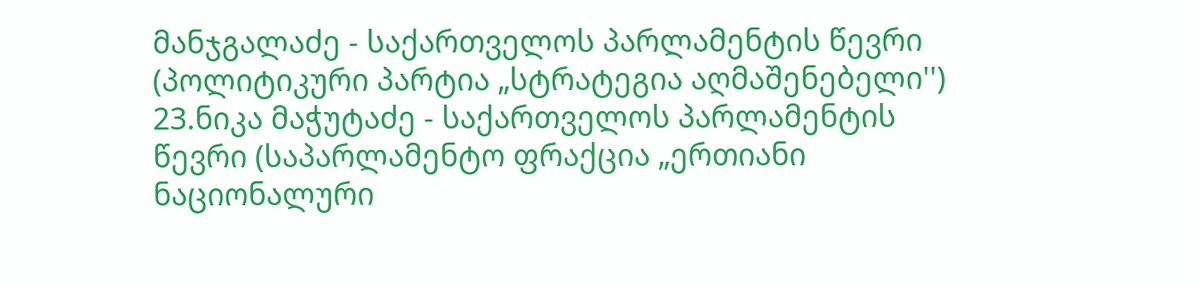მანჯგალაძე - საქართველოს პარლამენტის წევრი (პოლიტიკური პარტია „სტრატეგია აღმაშენებელი'') 23.ნიკა მაჭუტაძე - საქართველოს პარლამენტის წევრი (საპარლამენტო ფრაქცია „ერთიანი ნაციონალური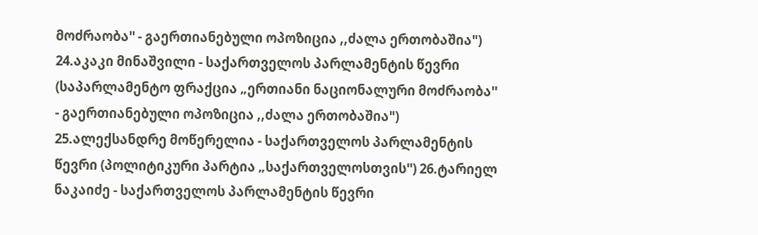მოძრაობა'' - გაერთიანებული ოპოზიცია ,,ძალა ერთობაშია") 24.აკაკი მინაშვილი - საქართველოს პარლამენტის წევრი (საპარლამენტო ფრაქცია „ერთიანი ნაციონალური მოძრაობა'' - გაერთიანებული ოპოზიცია ,,ძალა ერთობაშია") 25.ალექსანდრე მოწერელია - საქართველოს პარლამენტის წევრი (პოლიტიკური პარტია „საქართველოსთვის'') 26.ტარიელ ნაკაიძე - საქართველოს პარლამენტის წევრი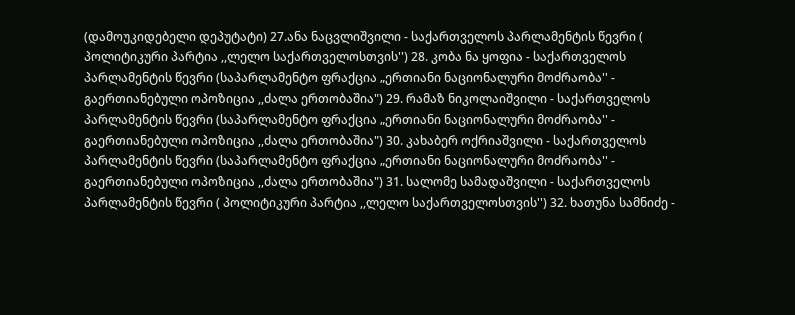(დამოუკიდებელი დეპუტატი) 27.ანა ნაცვლიშვილი - საქართველოს პარლამენტის წევრი ( პოლიტიკური პარტია ,,ლელო საქართველოსთვის'') 28. კობა ნა ყოფია - საქართველოს პარლამენტის წევრი (საპარლამენტო ფრაქცია „ერთიანი ნაციონალური მოძრაობა'' - გაერთიანებული ოპოზიცია ,,ძალა ერთობაშია") 29. რამაზ ნიკოლაიშვილი - საქართველოს პარლამენტის წევრი (საპარლამენტო ფრაქცია „ერთიანი ნაციონალური მოძრაობა'' - გაერთიანებული ოპოზიცია ,,ძალა ერთობაშია") 30. კახაბერ ოქრიაშვილი - საქართველოს პარლამენტის წევრი (საპარლამენტო ფრაქცია „ერთიანი ნაციონალური მოძრაობა'' - გაერთიანებული ოპოზიცია ,,ძალა ერთობაშია") 31. სალომე სამადაშვილი - საქართველოს პარლამენტის წევრი ( პოლიტიკური პარტია ,,ლელო საქართველოსთვის'') 32. ხათუნა სამნიძე -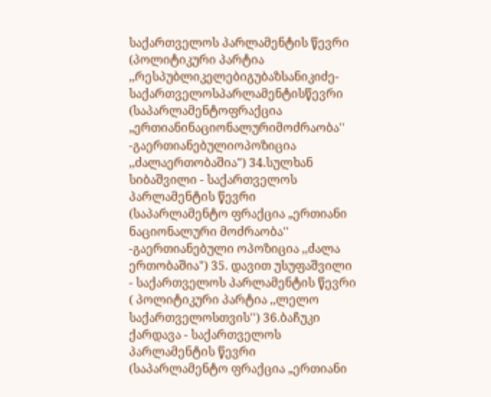საქართველოს პარლამენტის წევრი (პოლიტიკური პარტია ,,რესპუბლიკელებიგუბაზსანიკიძე- საქართველოსპარლამენტისწევრი (საპარლამენტოფრაქცია „ერთიანინაციონალურიმოძრაობა'' -გაერთიანებულიოპოზიცია ,,ძალაერთობაშია") 34.სულხან სიბაშვილი - საქართველოს პარლამენტის წევრი (საპარლამენტო ფრაქცია „ერთიანი ნაციონალური მოძრაობა'' -გაერთიანებული ოპოზიცია ,,ძალა ერთობაშია") 35. დავით უსუფაშვილი - საქართველოს პარლამენტის წევრი ( პოლიტიკური პარტია ,,ლელო საქართველოსთვის'') 36.ბაჩუკი ქარდავა - საქართველოს პარლამენტის წევრი (საპარლამენტო ფრაქცია „ერთიანი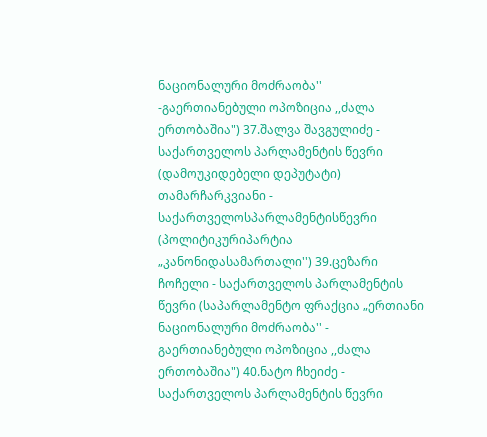ნაციონალური მოძრაობა'' -გაერთიანებული ოპოზიცია ,,ძალა ერთობაშია") 37.შალვა შავგულიძე - საქართველოს პარლამენტის წევრი (დამოუკიდებელი დეპუტატი) თამარჩარკვიანი - საქართველოსპარლამენტისწევრი (პოლიტიკურიპარტია „კანონიდასამართალი'') 39.ცეზარი ჩოჩელი - საქართველოს პარლამენტის წევრი (საპარლამენტო ფრაქცია „ერთიანი ნაციონალური მოძრაობა'' - გაერთიანებული ოპოზიცია ,,ძალა ერთობაშია") 40.ნატო ჩხეიძე - საქართველოს პარლამენტის წევრი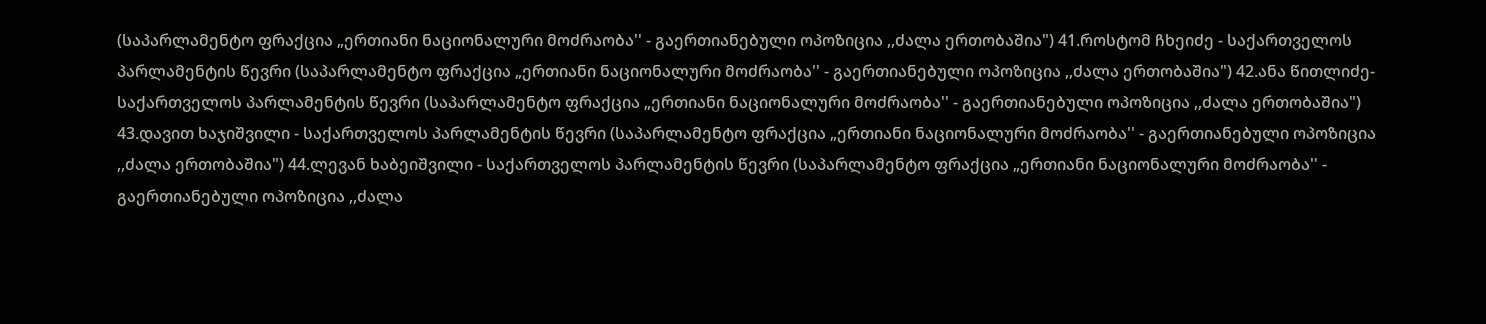(საპარლამენტო ფრაქცია „ერთიანი ნაციონალური მოძრაობა'' - გაერთიანებული ოპოზიცია ,,ძალა ერთობაშია") 41.როსტომ ჩხეიძე - საქართველოს პარლამენტის წევრი (საპარლამენტო ფრაქცია „ერთიანი ნაციონალური მოძრაობა'' - გაერთიანებული ოპოზიცია ,,ძალა ერთობაშია") 42.ანა წითლიძე- საქართველოს პარლამენტის წევრი (საპარლამენტო ფრაქცია „ერთიანი ნაციონალური მოძრაობა'' - გაერთიანებული ოპოზიცია ,,ძალა ერთობაშია") 43.დავით ხაჯიშვილი - საქართველოს პარლამენტის წევრი (საპარლამენტო ფრაქცია „ერთიანი ნაციონალური მოძრაობა'' - გაერთიანებული ოპოზიცია ,,ძალა ერთობაშია") 44.ლევან ხაბეიშვილი - საქართველოს პარლამენტის წევრი (საპარლამენტო ფრაქცია „ერთიანი ნაციონალური მოძრაობა'' - გაერთიანებული ოპოზიცია ,,ძალა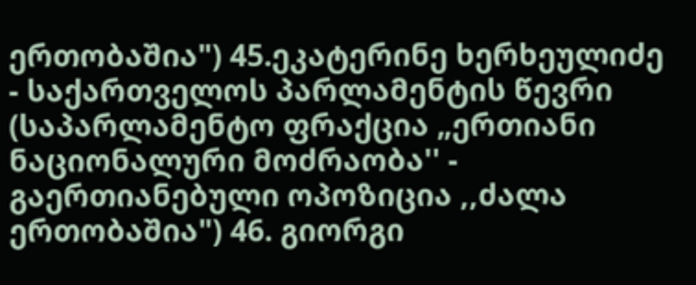ერთობაშია") 45.ეკატერინე ხერხეულიძე - საქართველოს პარლამენტის წევრი (საპარლამენტო ფრაქცია „ერთიანი ნაციონალური მოძრაობა'' - გაერთიანებული ოპოზიცია ,,ძალა ერთობაშია") 46. გიორგი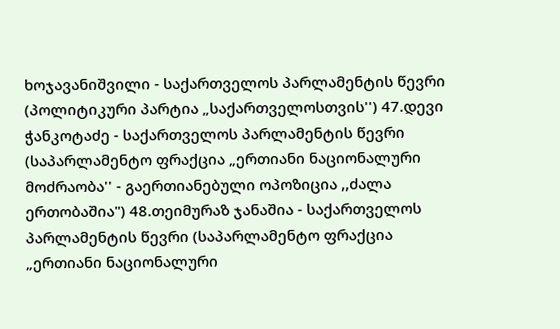ხოჯავანიშვილი - საქართველოს პარლამენტის წევრი (პოლიტიკური პარტია „საქართველოსთვის'') 47.დევი ჭანკოტაძე - საქართველოს პარლამენტის წევრი (საპარლამენტო ფრაქცია „ერთიანი ნაციონალური მოძრაობა'' - გაერთიანებული ოპოზიცია ,,ძალა ერთობაშია") 48.თეიმურაზ ჯანაშია - საქართველოს პარლამენტის წევრი (საპარლამენტო ფრაქცია „ერთიანი ნაციონალური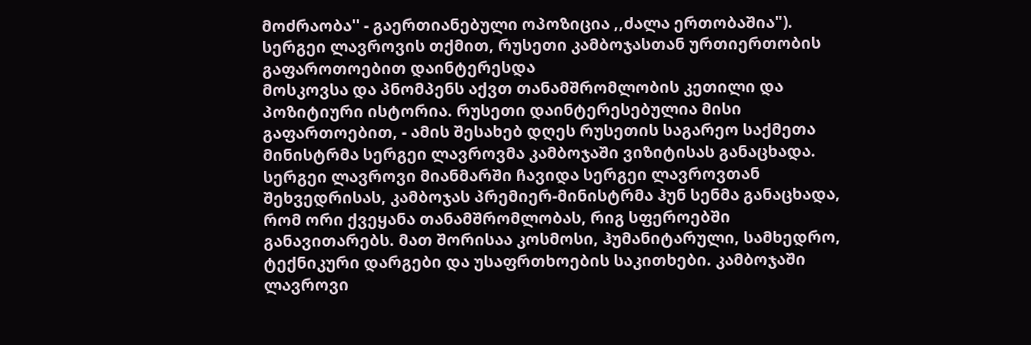მოძრაობა'' - გაერთიანებული ოპოზიცია ,,ძალა ერთობაშია").
სერგეი ლავროვის თქმით, რუსეთი კამბოჯასთან ურთიერთობის გაფაროთოებით დაინტერესდა
მოსკოვსა და პნომპენს აქვთ თანამშრომლობის კეთილი და პოზიტიური ისტორია. რუსეთი დაინტერესებულია მისი გაფართოებით, - ამის შესახებ დღეს რუსეთის საგარეო საქმეთა მინისტრმა სერგეი ლავროვმა კამბოჯაში ვიზიტისას განაცხადა. სერგეი ლავროვი მიანმარში ჩავიდა სერგეი ლავროვთან შეხვედრისას, კამბოჯას პრემიერ-მინისტრმა ჰუნ სენმა განაცხადა, რომ ორი ქვეყანა თანამშრომლობას, რიგ სფეროებში განავითარებს. მათ შორისაა კოსმოსი, ჰუმანიტარული, სამხედრო, ტექნიკური დარგები და უსაფრთხოების საკითხები. კამბოჯაში ლავროვი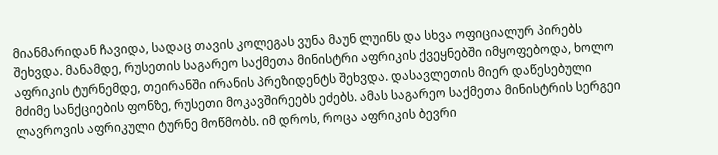მიანმარიდან ჩავიდა, სადაც თავის კოლეგას ვუნა მაუნ ლუინს და სხვა ოფიციალურ პირებს შეხვდა. მანამდე, რუსეთის საგარეო საქმეთა მინისტრი აფრიკის ქვეყნებში იმყოფებოდა, ხოლო აფრიკის ტურნემდე, თეირანში ირანის პრეზიდენტს შეხვდა. დასავლეთის მიერ დაწესებული მძიმე სანქციების ფონზე, რუსეთი მოკავშირეებს ეძებს. ამას საგარეო საქმეთა მინისტრის სერგეი ლავროვის აფრიკული ტურნე მოწმობს. იმ დროს, როცა აფრიკის ბევრი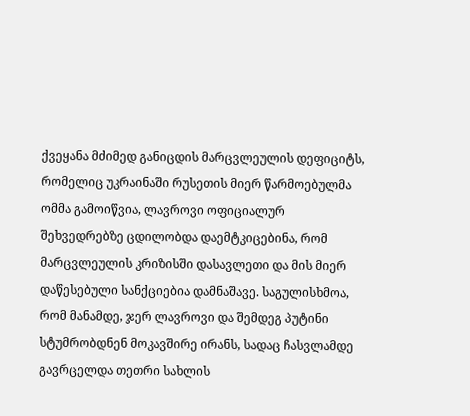ქვეყანა მძიმედ განიცდის მარცვლეულის დეფიციტს, რომელიც უკრაინაში რუსეთის მიერ წარმოებულმა ომმა გამოიწვია, ლავროვი ოფიციალურ შეხვედრებზე ცდილობდა დაემტკიცებინა, რომ მარცვლეულის კრიზისში დასავლეთი და მის მიერ დაწესებული სანქციებია დამნაშავე. საგულისხმოა, რომ მანამდე, ჯერ ლავროვი და შემდეგ პუტინი სტუმრობდნენ მოკავშირე ირანს, სადაც ჩასვლამდე გავრცელდა თეთრი სახლის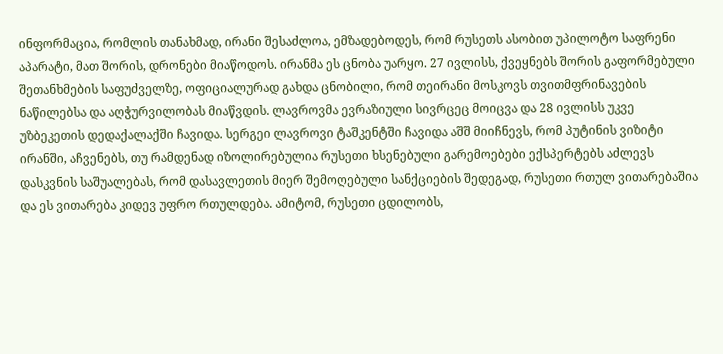ინფორმაცია, რომლის თანახმად, ირანი შესაძლოა, ემზადებოდეს, რომ რუსეთს ასობით უპილოტო საფრენი აპარატი, მათ შორის, დრონები მიაწოდოს. ირანმა ეს ცნობა უარყო. 27 ივლისს, ქვეყნებს შორის გაფორმებული შეთანხმების საფუძველზე, ოფიციალურად გახდა ცნობილი, რომ თეირანი მოსკოვს თვითმფრინავების ნაწილებსა და აღჭურვილობას მიაწვდის. ლავროვმა ევრაზიული სივრცეც მოიცვა და 28 ივლისს უკვე უზბეკეთის დედაქალაქში ჩავიდა. სერგეი ლავროვი ტაშკენტში ჩავიდა აშშ მიიჩნევს, რომ პუტინის ვიზიტი ირანში, აჩვენებს, თუ რამდენად იზოლირებულია რუსეთი ხსენებული გარემოებები ექსპერტებს აძლევს დასკვნის საშუალებას, რომ დასავლეთის მიერ შემოღებული სანქციების შედეგად, რუსეთი რთულ ვითარებაშია და ეს ვითარება კიდევ უფრო რთულდება. ამიტომ, რუსეთი ცდილობს,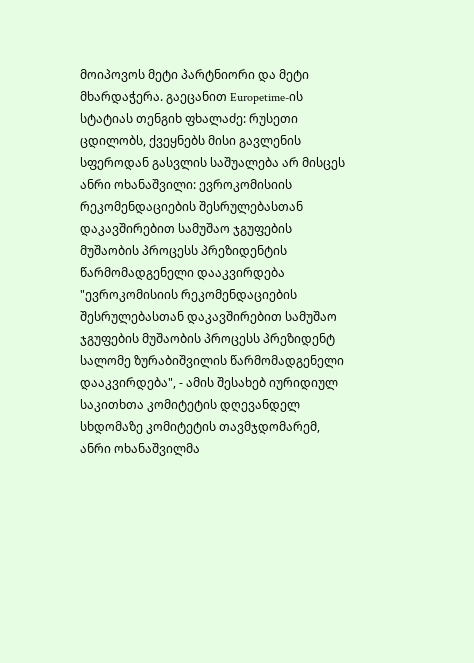მოიპოვოს მეტი პარტნიორი და მეტი მხარდაჭერა. გაეცანით Europetime-ის სტატიას თენგიხ ფხალაძე: რუსეთი ცდილობს, ქვეყნებს მისი გავლენის სფეროდან გასვლის საშუალება არ მისცეს
ანრი ოხანაშვილი: ევროკომისიის რეკომენდაციების შესრულებასთან დაკავშირებით სამუშაო ჯგუფების მუშაობის პროცესს პრეზიდენტის წარმომადგენელი დააკვირდება
"ევროკომისიის რეკომენდაციების შესრულებასთან დაკავშირებით სამუშაო ჯგუფების მუშაობის პროცესს პრეზიდენტ სალომე ზურაბიშვილის წარმომადგენელი დააკვირდება", - ამის შესახებ იურიდიულ საკითხთა კომიტეტის დღევანდელ სხდომაზე კომიტეტის თავმჯდომარემ, ანრი ოხანაშვილმა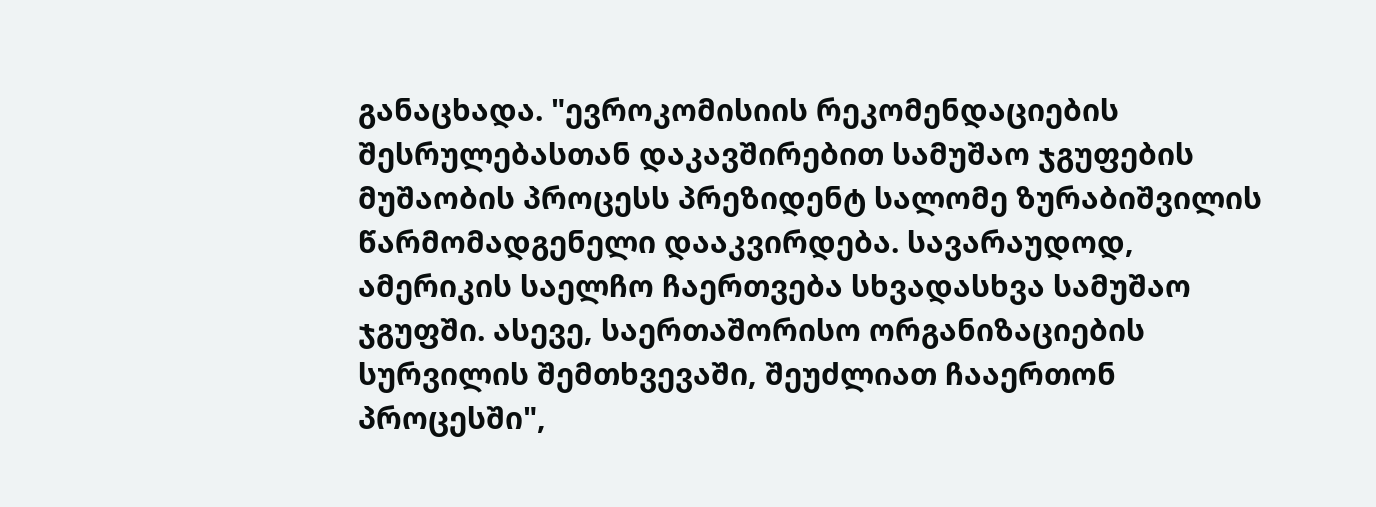განაცხადა. "ევროკომისიის რეკომენდაციების შესრულებასთან დაკავშირებით სამუშაო ჯგუფების მუშაობის პროცესს პრეზიდენტ სალომე ზურაბიშვილის წარმომადგენელი დააკვირდება. სავარაუდოდ, ამერიკის საელჩო ჩაერთვება სხვადასხვა სამუშაო ჯგუფში. ასევე, საერთაშორისო ორგანიზაციების სურვილის შემთხვევაში, შეუძლიათ ჩააერთონ პროცესში",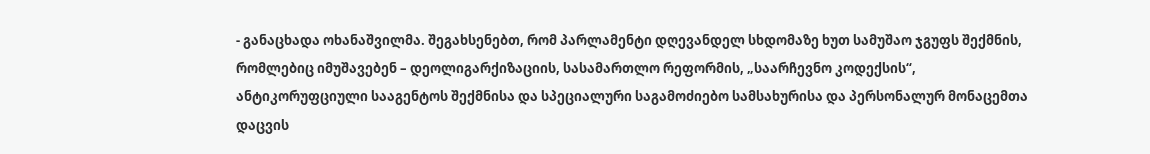- განაცხადა ოხანაშვილმა. შეგახსენებთ, რომ პარლამენტი დღევანდელ სხდომაზე ხუთ სამუშაო ჯგუფს შექმნის, რომლებიც იმუშავებენ – დეოლიგარქიზაციის, სასამართლო რეფორმის, „საარჩევნო კოდექსის“, ანტიკორუფციული სააგენტოს შექმნისა და სპეციალური საგამოძიებო სამსახურისა და პერსონალურ მონაცემთა დაცვის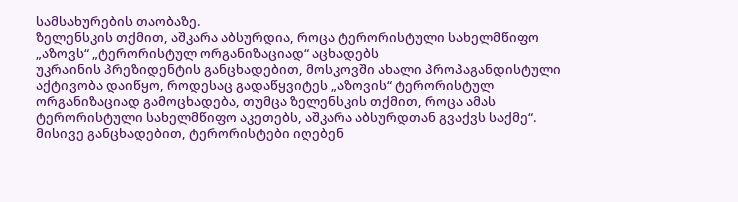სამსახურების თაობაზე.
ზელენსკის თქმით, აშკარა აბსურდია, როცა ტერორისტული სახელმწიფო „აზოვს“ „ტერორისტულ ორგანიზაციად“ აცხადებს
უკრაინის პრეზიდენტის განცხადებით, მოსკოვში ახალი პროპაგანდისტული აქტივობა დაიწყო, როდესაც გადაწყვიტეს „აზოვის“ ტერორისტულ ორგანიზაციად გამოცხადება, თუმცა ზელენსკის თქმით, როცა ამას ტერორისტული სახელმწიფო აკეთებს, აშკარა აბსურდთან გვაქვს საქმე“. მისივე განცხადებით, ტერორისტები იღებენ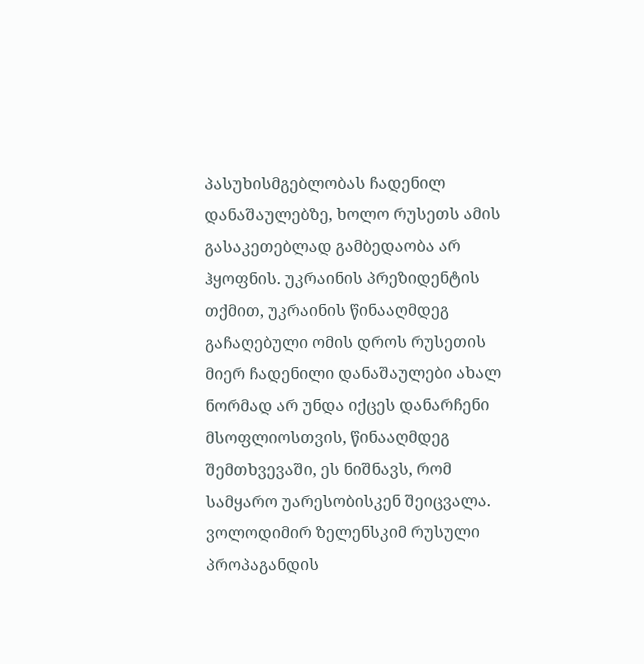პასუხისმგებლობას ჩადენილ დანაშაულებზე, ხოლო რუსეთს ამის გასაკეთებლად გამბედაობა არ ჰყოფნის. უკრაინის პრეზიდენტის თქმით, უკრაინის წინააღმდეგ გაჩაღებული ომის დროს რუსეთის მიერ ჩადენილი დანაშაულები ახალ ნორმად არ უნდა იქცეს დანარჩენი მსოფლიოსთვის, წინააღმდეგ შემთხვევაში, ეს ნიშნავს, რომ სამყარო უარესობისკენ შეიცვალა. ვოლოდიმირ ზელენსკიმ რუსული პროპაგანდის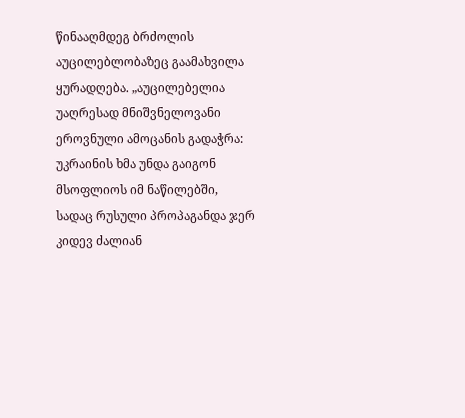წინააღმდეგ ბრძოლის აუცილებლობაზეც გაამახვილა ყურადღება. „აუცილებელია უაღრესად მნიშვნელოვანი ეროვნული ამოცანის გადაჭრა: უკრაინის ხმა უნდა გაიგონ მსოფლიოს იმ ნაწილებში, სადაც რუსული პროპაგანდა ჯერ კიდევ ძალიან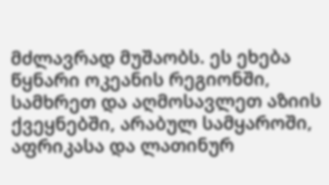მძლავრად მუშაობს. ეს ეხება წყნარი ოკეანის რეგიონში, სამხრეთ და აღმოსავლეთ აზიის ქვეყნებში, არაბულ სამყაროში, აფრიკასა და ლათინურ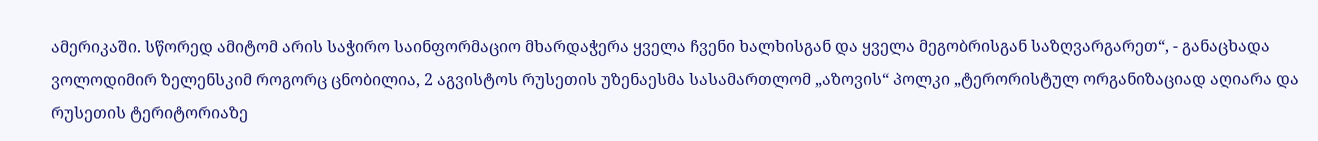ამერიკაში. სწორედ ამიტომ არის საჭირო საინფორმაციო მხარდაჭერა ყველა ჩვენი ხალხისგან და ყველა მეგობრისგან საზღვარგარეთ“, - განაცხადა ვოლოდიმირ ზელენსკიმ როგორც ცნობილია, 2 აგვისტოს რუსეთის უზენაესმა სასამართლომ „აზოვის“ პოლკი „ტერორისტულ ორგანიზაციად აღიარა და რუსეთის ტერიტორიაზე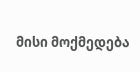მისი მოქმედება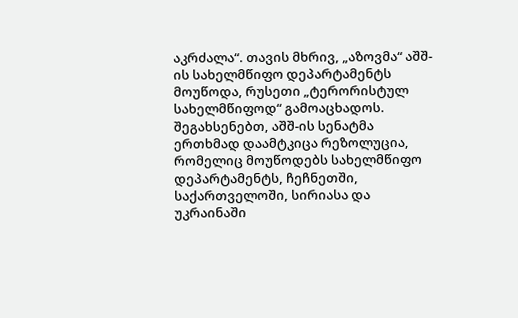აკრძალა“. თავის მხრივ, „აზოვმა“ აშშ-ის სახელმწიფო დეპარტამენტს მოუწოდა, რუსეთი „ტერორისტულ სახელმწიფოდ“ გამოაცხადოს. შეგახსენებთ, აშშ-ის სენატმა ერთხმად დაამტკიცა რეზოლუცია, რომელიც მოუწოდებს სახელმწიფო დეპარტამენტს, ჩეჩნეთში, საქართველოში, სირიასა და უკრაინაში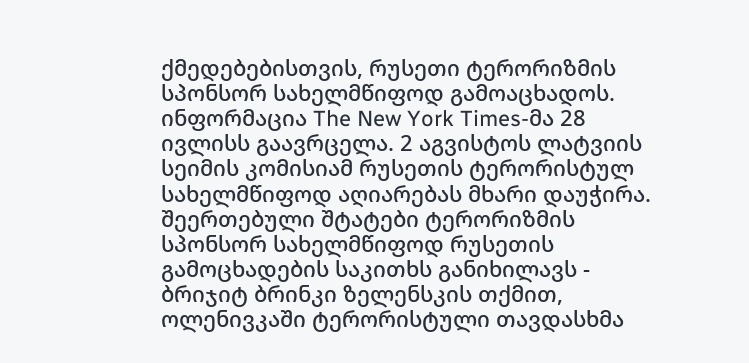ქმედებებისთვის, რუსეთი ტერორიზმის სპონსორ სახელმწიფოდ გამოაცხადოს. ინფორმაცია The New York Times-მა 28 ივლისს გაავრცელა. 2 აგვისტოს ლატვიის სეიმის კომისიამ რუსეთის ტერორისტულ სახელმწიფოდ აღიარებას მხარი დაუჭირა. შეერთებული შტატები ტერორიზმის სპონსორ სახელმწიფოდ რუსეთის გამოცხადების საკითხს განიხილავს - ბრიჯიტ ბრინკი ზელენსკის თქმით, ოლენივკაში ტერორისტული თავდასხმა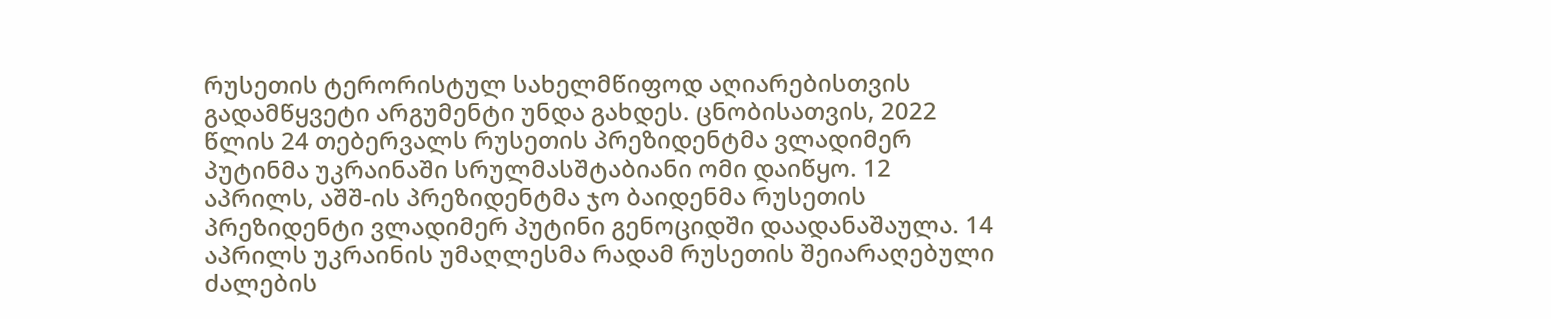რუსეთის ტერორისტულ სახელმწიფოდ აღიარებისთვის გადამწყვეტი არგუმენტი უნდა გახდეს. ცნობისათვის, 2022 წლის 24 თებერვალს რუსეთის პრეზიდენტმა ვლადიმერ პუტინმა უკრაინაში სრულმასშტაბიანი ომი დაიწყო. 12 აპრილს, აშშ-ის პრეზიდენტმა ჯო ბაიდენმა რუსეთის პრეზიდენტი ვლადიმერ პუტინი გენოციდში დაადანაშაულა. 14 აპრილს უკრაინის უმაღლესმა რადამ რუსეთის შეიარაღებული ძალების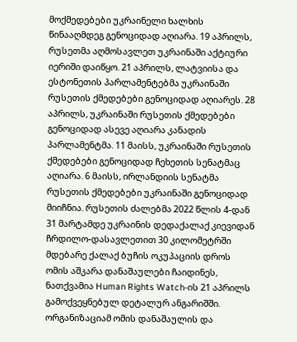მოქმედებები უკრაინელი ხალხის წინააღმდეგ გენოციდად აღიარა. 19 აპრილს, რუსეთმა აღმოსავლეთ უკრაინაში აქტიური იერიში დაიწყო. 21 აპრილს, ლატვიისა და ესტონეთის პარლამენტებმა უკრაინაში რუსეთის ქმედებები გენოციდად აღიარეს. 28 აპრილს, უკრაინაში რუსეთის ქმედებები გენოციდად ასევე აღიარა კანადის პარლამენტმა. 11 მაისს, უკრაინაში რუსეთის ქმედებები გენოციდად ჩეხეთის სენატმაც აღიარა. 6 მაისს, ირლანდიის სენატმა რუსეთის ქმედებები უკრაინაში გენოციდად მიიჩნია. რუსეთის ძალებმა 2022 წლის 4-დან 31 მარტამდე უკრაინის დედაქალაქ კიევიდან ჩრდილო-დასავლეთით 30 კილომეტრში მდებარე ქალაქ ბუჩის ოკუპაციის დროს ომის აშკარა დანაშაულები ჩაიდინეს, ნათქვამია Human Rights Watch-ის 21 აპრილს გამოქვეყნებულ დეტალურ ანგარიშში. ორგანიზაციამ ომის დანაშაულის და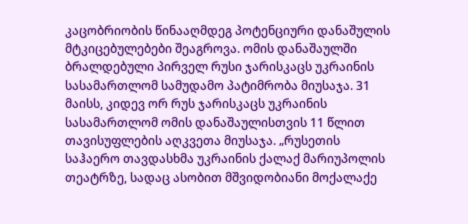კაცობრიობის წინააღმდეგ პოტენციური დანაშულის მტკიცებულებები შეაგროვა. ომის დანაშაულში ბრალდებული პირველ რუსი ჯარისკაცს უკრაინის სასამართლომ სამუდამო პატიმრობა მიუსაჯა. 31 მაისს, კიდევ ორ რუს ჯარისკაცს უკრაინის სასამართლომ ომის დანაშაულისთვის 11 წლით თავისუფლების აღკვეთა მიუსაჯა. „რუსეთის საჰაერო თავდასხმა უკრაინის ქალაქ მარიუპოლის თეატრზე, სადაც ასობით მშვიდობიანი მოქალაქე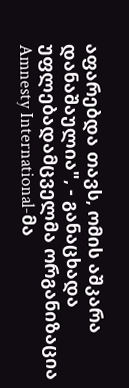აფარებდა თავს, ომის აშკარა დანაშაულია", - განაცხადა უფლებადამცველმა ორგანიზაცია Amnesty International-მა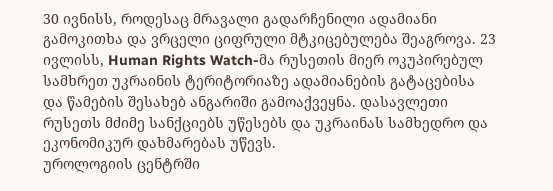30 ივნისს, როდესაც მრავალი გადარჩენილი ადამიანი გამოკითხა და ვრცელი ციფრული მტკიცებულება შეაგროვა. 23 ივლისს, Human Rights Watch-მა რუსეთის მიერ ოკუპირებულ სამხრეთ უკრაინის ტერიტორიაზე ადამიანების გატაცებისა და წამების შესახებ ანგარიში გამოაქვეყნა. დასავლეთი რუსეთს მძიმე სანქციებს უწესებს და უკრაინას სამხედრო და ეკონომიკურ დახმარებას უწევს.
უროლოგიის ცენტრში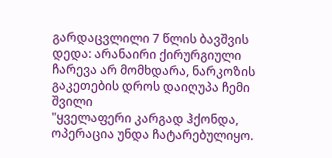გარდაცვლილი 7 წლის ბავშვის დედა: არანაირი ქირურგიული ჩარევა არ მომხდარა, ნარკოზის გაკეთების დროს დაიღუპა ჩემი შვილი
"ყველაფერი კარგად ჰქონდა, ოპერაცია უნდა ჩატარებულიყო.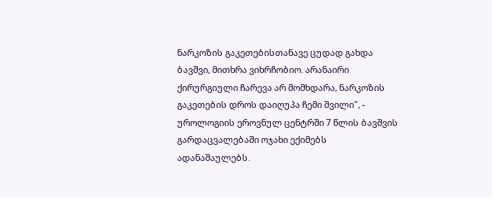ნარკოზის გაკეთებისთანავე ცუდად გახდა ბავშვი, მითხრა ვიხრჩობიო. არანაირი ქირურგიული ჩარევა არ მომხდარა, ნარკოზის გაკეთების დროს დაიღუპა ჩემი შვილი", - უროლოგიის ეროვნულ ცენტრში 7 წლის ბავშვის გარდაცვალებაში ოჯახი ექიმებს ადანაშაულებს.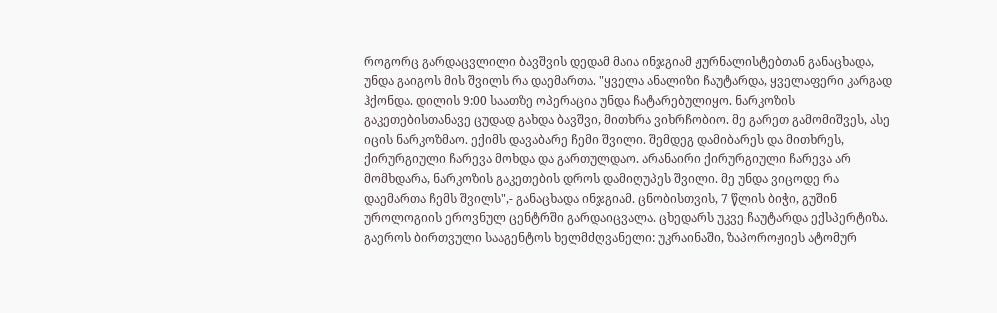როგორც გარდაცვლილი ბავშვის დედამ მაია ინჯგიამ ჟურნალისტებთან განაცხადა, უნდა გაიგოს მის შვილს რა დაემართა. "ყველა ანალიზი ჩაუტარდა, ყველაფერი კარგად ჰქონდა. დილის 9:00 საათზე ოპერაცია უნდა ჩატარებულიყო. ნარკოზის გაკეთებისთანავე ცუდად გახდა ბავშვი, მითხრა ვიხრჩობიო. მე გარეთ გამომიშვეს, ასე იცის ნარკოზმაო. ექიმს დავაბარე ჩემი შვილი. შემდეგ დამიბარეს და მითხრეს, ქირურგიული ჩარევა მოხდა და გართულდაო. არანაირი ქირურგიული ჩარევა არ მომხდარა, ნარკოზის გაკეთების დროს დამიღუპეს შვილი. მე უნდა ვიცოდე რა დაემართა ჩემს შვილს",- განაცხადა ინჯგიამ. ცნობისთვის, 7 წლის ბიჭი, გუშინ უროლოგიის ეროვნულ ცენტრში გარდაიცვალა. ცხედარს უკვე ჩაუტარდა ექსპერტიზა.
გაეროს ბირთვული სააგენტოს ხელმძღვანელი: უკრაინაში, ზაპოროჟიეს ატომურ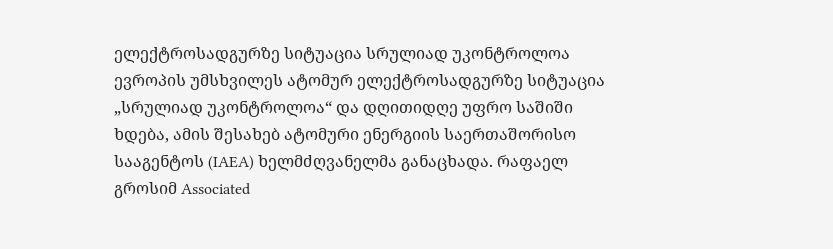ელექტროსადგურზე სიტუაცია სრულიად უკონტროლოა
ევროპის უმსხვილეს ატომურ ელექტროსადგურზე სიტუაცია „სრულიად უკონტროლოა“ და დღითიდღე უფრო საშიში ხდება, ამის შესახებ ატომური ენერგიის საერთაშორისო სააგენტოს (IAEA) ხელმძღვანელმა განაცხადა. რაფაელ გროსიმ Associated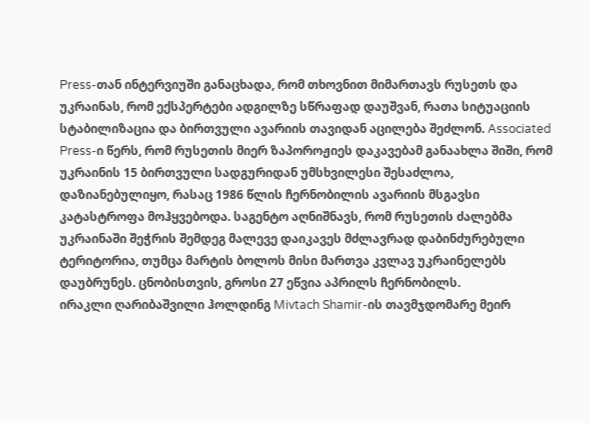Press-თან ინტერვიუში განაცხადა, რომ თხოვნით მიმართავს რუსეთს და უკრაინას, რომ ექსპერტები ადგილზე სწრაფად დაუშვან, რათა სიტუაციის სტაბილიზაცია და ბირთვული ავარიის თავიდან აცილება შეძლონ. Associated Press-ი წერს, რომ რუსეთის მიერ ზაპოროჟიეს დაკავებამ განაახლა შიში, რომ უკრაინის 15 ბირთვული სადგურიდან უმსხვილესი შესაძლოა, დაზიანებულიყო, რასაც 1986 წლის ჩერნობილის ავარიის მსგავსი კატასტროფა მოჰყვებოდა. საგენტო აღნიშნავს, რომ რუსეთის ძალებმა უკრაინაში შეჭრის შემდეგ მალევე დაიკავეს მძლავრად დაბინძურებული ტერიტორია, თუმცა მარტის ბოლოს მისი მართვა კვლავ უკრაინელებს დაუბრუნეს. ცნობისთვის, გროსი 27 ეწვია აპრილს ჩერნობილს.
ირაკლი ღარიბაშვილი ჰოლდინგ Mivtach Shamir-ის თავმჯდომარე მეირ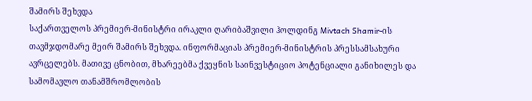შამირს შეხვდა
საქართველოს პრემიერ-მინისტრი ირაკლი ღარიბაშვილი ჰოლდინგ Mivtach Shamir-ის თავმჯდომარე მეირ შამირს შეხვდა. ინფორმაციას პრემიერ-მინისტრის პრესსამსახური ავრცელებს. მათივე ცნობით, მხარეებმა ქვეყნის საინვესტიციო პოტენციალი განიხილეს და სამომავლო თანამშრომლობის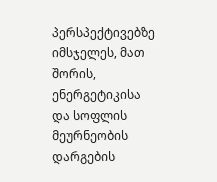პერსპექტივებზე იმსჯელეს, მათ შორის, ენერგეტიკისა და სოფლის მეურნეობის დარგების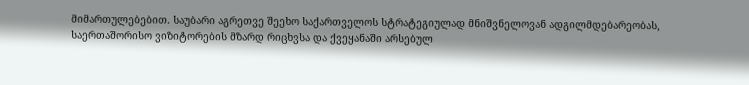მიმართულებებით. საუბარი აგრეთვე შეეხო საქართველოს სტრატეგიულად მნიშვნელოვან ადგილმდებარეობას, საერთაშორისო ვიზიტორების მზარდ რიცხვსა და ქვეყანაში არსებულ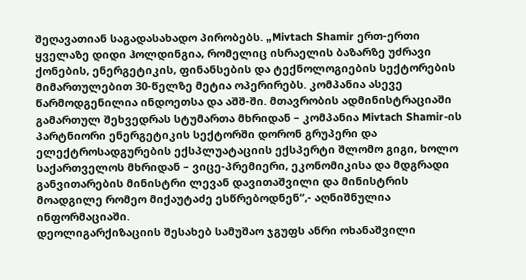შეღავათიან საგადასახადო პირობებს. „Mivtach Shamir ერთ-ერთი ყველაზე დიდი ჰოლდინგია, რომელიც ისრაელის ბაზარზე უძრავი ქონების, ენერგეტიკის, ფინანსების და ტექნოლოგიების სექტორების მიმართულებით 30-წელზე მეტია ოპერირებს. კომპანია ასევე წარმოდგენილია ინდოეთსა და აშშ-ში. მთავრობის ადმინისტრაციაში გამართულ შეხვედრას სტუმართა მხრიდან – კომპანია Mivtach Shamir-ის პარტნიორი ენერგეტიკის სექტორში დორონ გრუპერი და ელექტროსადგურების ექსპლუატაციის ექსპერტი შლომო გიგი, ხოლო საქართველოს მხრიდან – ვიცე-პრემიერი, ეკონომიკისა და მდგრადი განვითარების მინისტრი ლევან დავითაშვილი და მინისტრის მოადგილე რომეო მიქაუტაძე ესწრებოდნენ“,- აღნიშნულია ინფორმაციაში.
დეოლიგარქიზაციის შესახებ სამუშაო ჯგუფს ანრი ოხანაშვილი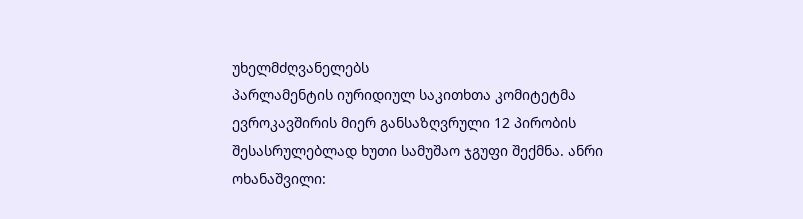უხელმძღვანელებს
პარლამენტის იურიდიულ საკითხთა კომიტეტმა ევროკავშირის მიერ განსაზღვრული 12 პირობის შესასრულებლად ხუთი სამუშაო ჯგუფი შექმნა. ანრი ოხანაშვილი: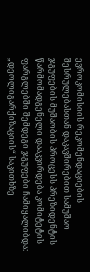ევროკომისიის რეკომენდაციების შესრულებასთან დაკავშირებით სამუშაო ჯგუფების მუშაობის პროცესს პრეზიდენტის წარმომადგენელი დააკვირდება კომიტეტის ფარგლებში შემდეგი ჯგუფები ჩამიყალიბდა: „დეოლიგარქიზაციის“ საკითხზე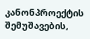კანონპროექტის შემუშავების,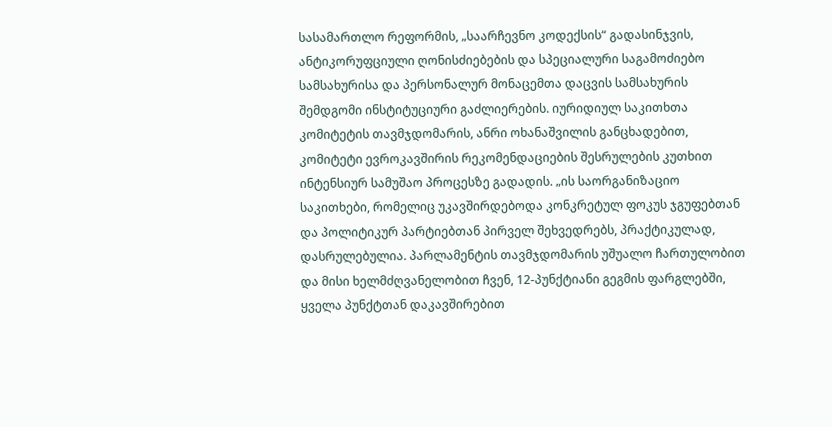სასამართლო რეფორმის, „საარჩევნო კოდექსის“ გადასინჯვის, ანტიკორუფციული ღონისძიებების და სპეციალური საგამოძიებო სამსახურისა და პერსონალურ მონაცემთა დაცვის სამსახურის შემდგომი ინსტიტუციური გაძლიერების. იურიდიულ საკითხთა კომიტეტის თავმჯდომარის, ანრი ოხანაშვილის განცხადებით, კომიტეტი ევროკავშირის რეკომენდაციების შესრულების კუთხით ინტენსიურ სამუშაო პროცესზე გადადის. „ის საორგანიზაციო საკითხები, რომელიც უკავშირდებოდა კონკრეტულ ფოკუს ჯგუფებთან და პოლიტიკურ პარტიებთან პირველ შეხვედრებს, პრაქტიკულად, დასრულებულია. პარლამენტის თავმჯდომარის უშუალო ჩართულობით და მისი ხელმძღვანელობით ჩვენ, 12-პუნქტიანი გეგმის ფარგლებში, ყველა პუნქტთან დაკავშირებით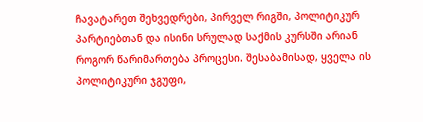ჩავატარეთ შეხვედრები, პირველ რიგში, პოლიტიკურ პარტიებთან და ისინი სრულად საქმის კურსში არიან როგორ წარიმართება პროცესი. შესაბამისად, ყველა ის პოლიტიკური ჯგუფი,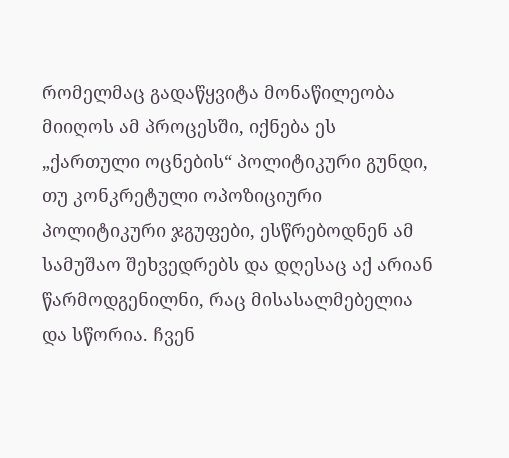რომელმაც გადაწყვიტა მონაწილეობა მიიღოს ამ პროცესში, იქნება ეს „ქართული ოცნების“ პოლიტიკური გუნდი, თუ კონკრეტული ოპოზიციური პოლიტიკური ჯგუფები, ესწრებოდნენ ამ სამუშაო შეხვედრებს და დღესაც აქ არიან წარმოდგენილნი, რაც მისასალმებელია და სწორია. ჩვენ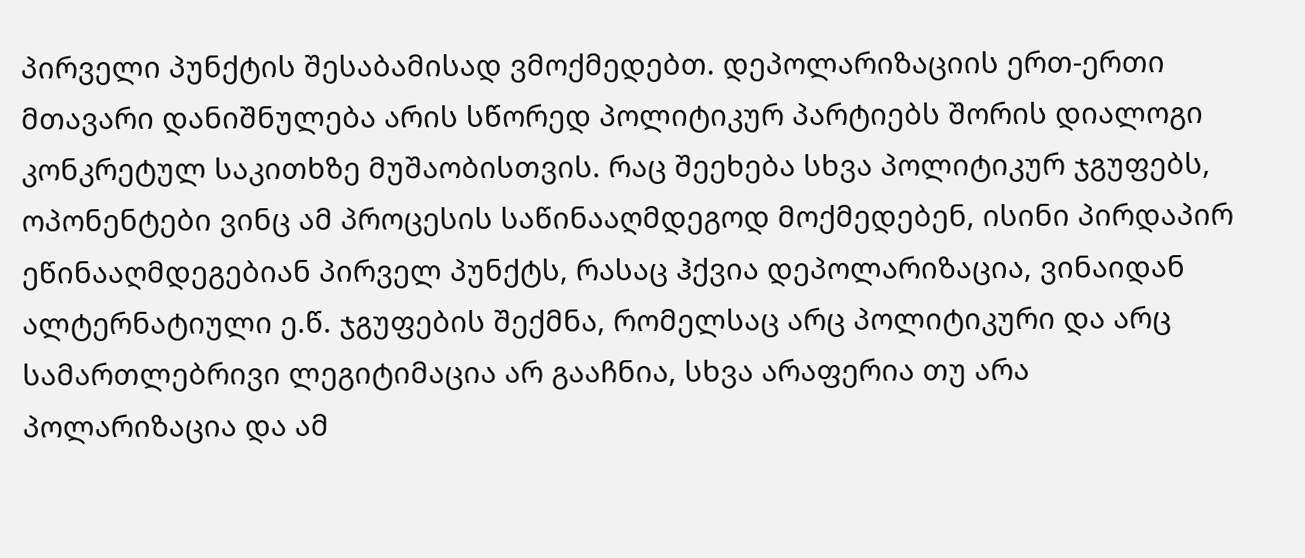პირველი პუნქტის შესაბამისად ვმოქმედებთ. დეპოლარიზაციის ერთ-ერთი მთავარი დანიშნულება არის სწორედ პოლიტიკურ პარტიებს შორის დიალოგი კონკრეტულ საკითხზე მუშაობისთვის. რაც შეეხება სხვა პოლიტიკურ ჯგუფებს, ოპონენტები ვინც ამ პროცესის საწინააღმდეგოდ მოქმედებენ, ისინი პირდაპირ ეწინააღმდეგებიან პირველ პუნქტს, რასაც ჰქვია დეპოლარიზაცია, ვინაიდან ალტერნატიული ე.წ. ჯგუფების შექმნა, რომელსაც არც პოლიტიკური და არც სამართლებრივი ლეგიტიმაცია არ გააჩნია, სხვა არაფერია თუ არა პოლარიზაცია და ამ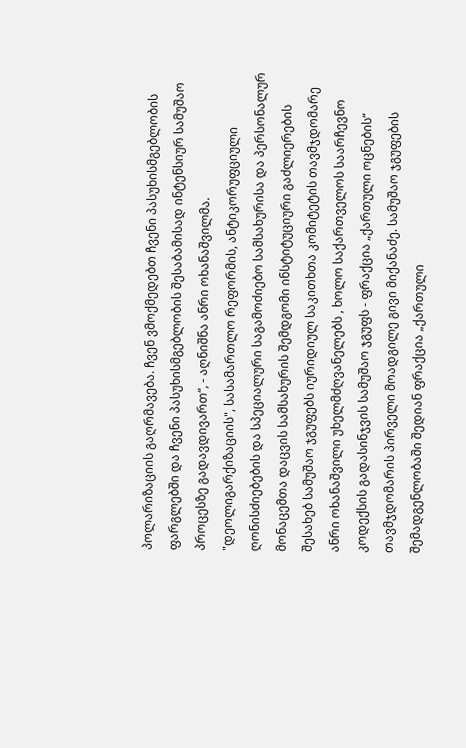პოლარიზაციის გაღრმავება. ჩვენ ვმოქმედებთ ჩვენი პასუხისმგებლობის ფარგლებში და ჩვენი პასუხისმგებლობის შესაბამისად ინტენსიურ სამუშაო პროცესზე გადავდივართ“, - აღნიშნა ანრი ოხანაშვილმა. "დეოლიგარქიზაციის", სასამართლო რეფორმის, ანტიკორუფციული ღონისძიებების და სპეციალური საგამოძიებო სამსახურისა და პერსონალურ მონაცემთა დაცვის სამსახურის შემდგომი ინსტიტუციური გაძლიერების შესახებ სამუშაო ჯგუფებს იურიდიულ საკითხთა კომიტეტის თავმჯდომარე ანრი ოხანაშვილი უხელმძღვანელებს , ხოლო საქართველოს საარჩევნო კოდექსის გადასინჯვის სამუშაო ჯგუფს - ფრაქცია „ქართული ოცნების“ თავმჯდომარის პირველი მოადგილე გივი მიქანაძე. სამუშაო ჯგუფების შემადგენლობაში შედიან ფრაქცია „ქართული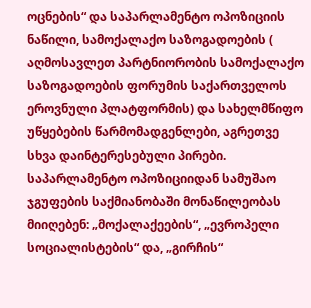ოცნების“ და საპარლამენტო ოპოზიციის ნაწილი, სამოქალაქო საზოგადოების ( აღმოსავლეთ პარტნიორობის სამოქალაქო საზოგადოების ფორუმის საქართველოს ეროვნული პლატფორმის) და სახელმწიფო უწყებების წარმომადგენლები, აგრეთვე სხვა დაინტერესებული პირები. საპარლამენტო ოპოზიციიდან სამუშაო ჯგუფების საქმიანობაში მონაწილეობას მიიღებენ: „მოქალაქეების“, „ევროპელი სოციალისტების“ და, „გირჩის“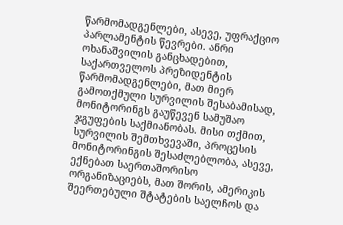წარმომადგენლები, ასევე, უფრაქციო პარლამენტის წევრები. ანრი ოხანაშვილის განცხადებით, საქართველოს პრეზიდენტის წარმომადგენლები, მათ მიერ გამოთქმული სურვილის შესაბამისად, მონიტორინგს გაუწევენ სამუშაო ჯგუფების საქმიანობას. მისი თქმით, სურვილის შემთხვევაში, პროცესის მონიტორინგის შესაძლებლობა, ასევე, ექნებათ საერთაშორისო ორგანიზაციებს, მათ შორის, ამერიკის შეერთებული შტატების საელჩოს და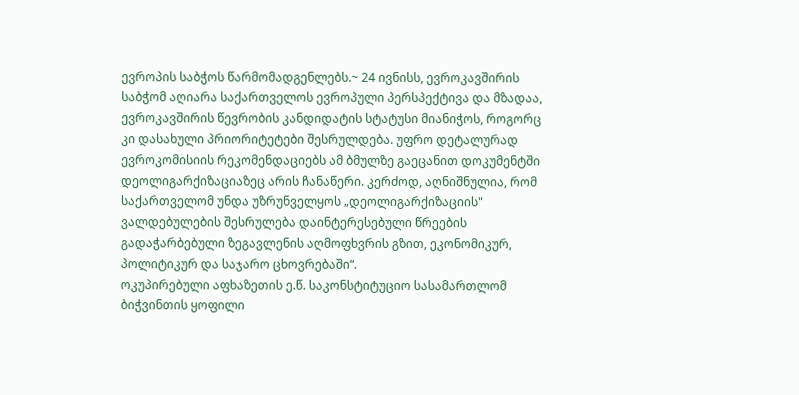ევროპის საბჭოს წარმომადგენლებს.~ 24 ივნისს, ევროკავშირის საბჭომ აღიარა საქართველოს ევროპული პერსპექტივა და მზადაა, ევროკავშირის წევრობის კანდიდატის სტატუსი მიანიჭოს, როგორც კი დასახული პრიორიტეტები შესრულდება. უფრო დეტალურად ევროკომისიის რეკომენდაციებს ამ ბმულზე გაეცანით დოკუმენტში დეოლიგარქიზაციაზეც არის ჩანაწერი. კერძოდ, აღნიშნულია, რომ საქართველომ უნდა უზრუნველყოს „დეოლიგარქიზაციის" ვალდებულების შესრულება დაინტერესებული წრეების გადაჭარბებული ზეგავლენის აღმოფხვრის გზით, ეკონომიკურ, პოლიტიკურ და საჯარო ცხოვრებაში“.
ოკუპირებული აფხაზეთის ე.წ. საკონსტიტუციო სასამართლომ ბიჭვინთის ყოფილი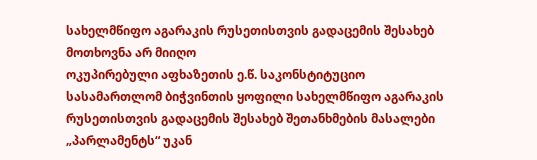სახელმწიფო აგარაკის რუსეთისთვის გადაცემის შესახებ მოთხოვნა არ მიიღო
ოკუპირებული აფხაზეთის ე.წ. საკონსტიტუციო სასამართლომ ბიჭვინთის ყოფილი სახელმწიფო აგარაკის რუსეთისთვის გადაცემის შესახებ შეთანხმების მასალები „პარლამენტს“ უკან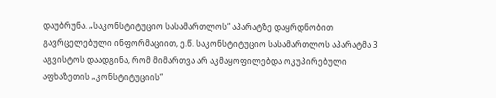დაუბრუნა. „საკონსტიტუციო სასამართლოს“ აპარატზე დაყრდნობით გავრცელებული ინფორმაციით, ე.წ. საკონსტიტუციო სასამართლოს აპარატმა 3 აგვისტოს დაადგინა, რომ მიმართვა არ აკმაყოფილებდა ოკუპირებული აფხაზეთის „კონსტიტუციის“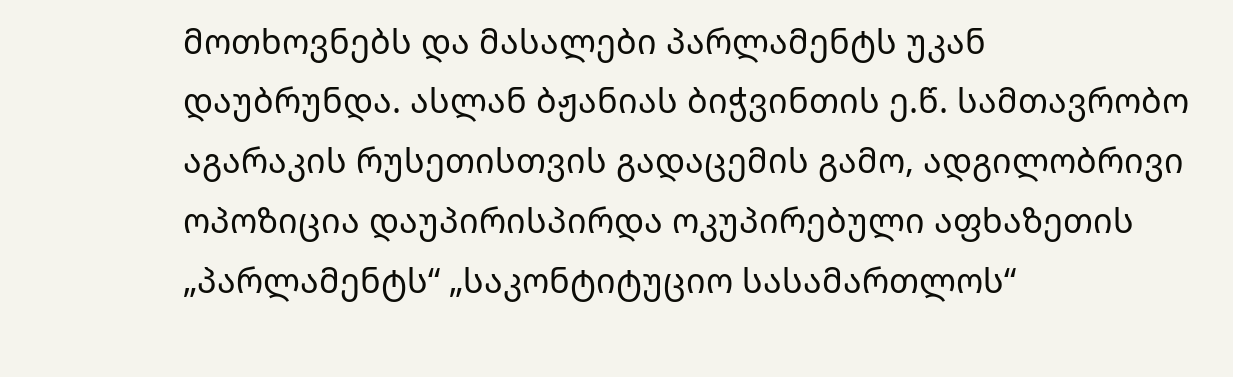მოთხოვნებს და მასალები პარლამენტს უკან დაუბრუნდა. ასლან ბჟანიას ბიჭვინთის ე.წ. სამთავრობო აგარაკის რუსეთისთვის გადაცემის გამო, ადგილობრივი ოპოზიცია დაუპირისპირდა ოკუპირებული აფხაზეთის „პარლამენტს“ „საკონტიტუციო სასამართლოს“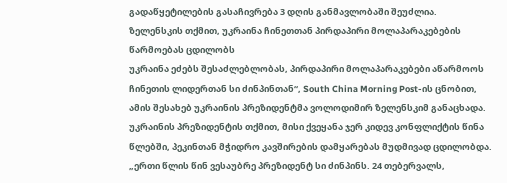გადაწყეტილების გასაჩივრება 3 დღის განმავლობაში შეუძლია.
ზელენსკის თქმით, უკრაინა ჩინეთთან პირდაპირი მოლაპარაკებების წარმოებას ცდილობს
უკრაინა ეძებს შესაძლებლობას, პირდაპირი მოლაპარაკებები აწარმოოს ჩინეთის ლიდერთან სი ძინპინთან“, South China Morning Post-ის ცნობით, ამის შესახებ უკრაინის პრეზიდენტმა ვოლოდიმირ ზელენსკიმ განაცხადა. უკრაინის პრეზიდენტის თქმით, მისი ქვეყანა ჯერ კიდევ კონფლიქტის წინა წლებში, პეკინთან მჭიდრო კავშირების დამყარებას მუდმივად ცდილობდა. „ერთი წლის წინ ვესაუბრე პრეზიდენტ სი ძინპინს. 24 თებერვალს,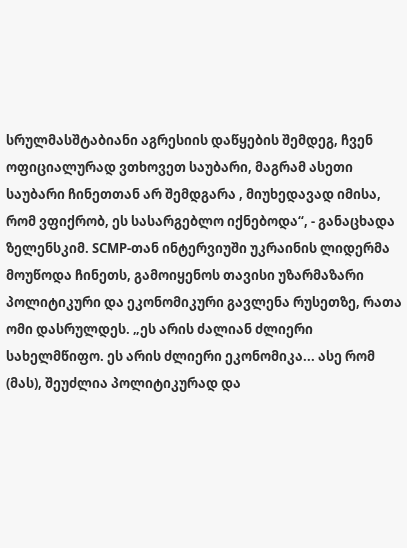სრულმასშტაბიანი აგრესიის დაწყების შემდეგ, ჩვენ ოფიციალურად ვთხოვეთ საუბარი, მაგრამ ასეთი საუბარი ჩინეთთან არ შემდგარა , მიუხედავად იმისა, რომ ვფიქრობ, ეს სასარგებლო იქნებოდა“, - განაცხადა ზელენსკიმ. SCMP-თან ინტერვიუში უკრაინის ლიდერმა მოუწოდა ჩინეთს, გამოიყენოს თავისი უზარმაზარი პოლიტიკური და ეკონომიკური გავლენა რუსეთზე, რათა ომი დასრულდეს. „ეს არის ძალიან ძლიერი სახელმწიფო. ეს არის ძლიერი ეკონომიკა... ასე რომ (მას), შეუძლია პოლიტიკურად და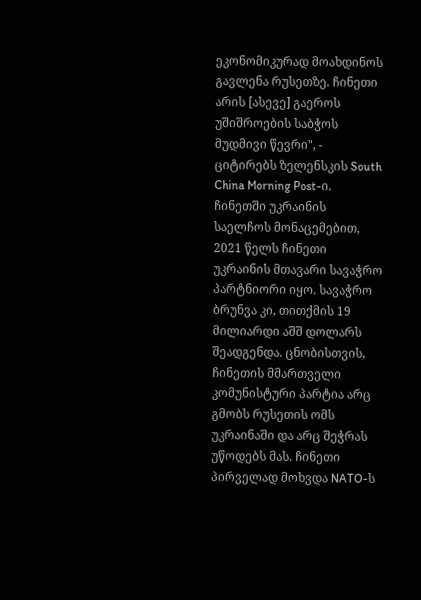ეკონომიკურად მოახდინოს გავლენა რუსეთზე. ჩინეთი არის [ასევე] გაეროს უშიშროების საბჭოს მუდმივი წევრი", - ციტირებს ზელენსკის South China Morning Post-ი. ჩინეთში უკრაინის საელჩოს მონაცემებით, 2021 წელს ჩინეთი უკრაინის მთავარი სავაჭრო პარტნიორი იყო. სავაჭრო ბრუნვა კი, თითქმის 19 მილიარდი აშშ დოლარს შეადგენდა. ცნობისთვის, ჩინეთის მმართველი კომუნისტური პარტია არც გმობს რუსეთის ომს უკრაინაში და არც შეჭრას უწოდებს მას. ჩინეთი პირველად მოხვდა NATO-ს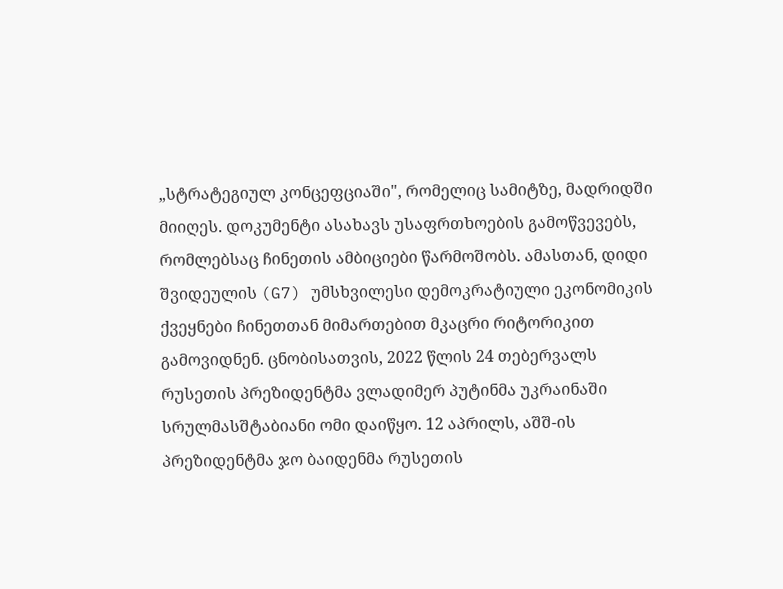„სტრატეგიულ კონცეფციაში", რომელიც სამიტზე, მადრიდში მიიღეს. დოკუმენტი ასახავს უსაფრთხოების გამოწვევებს, რომლებსაც ჩინეთის ამბიციები წარმოშობს. ამასთან, დიდი შვიდეულის (G7) უმსხვილესი დემოკრატიული ეკონომიკის ქვეყნები ჩინეთთან მიმართებით მკაცრი რიტორიკით გამოვიდნენ. ცნობისათვის, 2022 წლის 24 თებერვალს რუსეთის პრეზიდენტმა ვლადიმერ პუტინმა უკრაინაში სრულმასშტაბიანი ომი დაიწყო. 12 აპრილს, აშშ-ის პრეზიდენტმა ჯო ბაიდენმა რუსეთის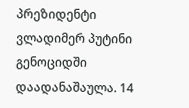პრეზიდენტი ვლადიმერ პუტინი გენოციდში დაადანაშაულა. 14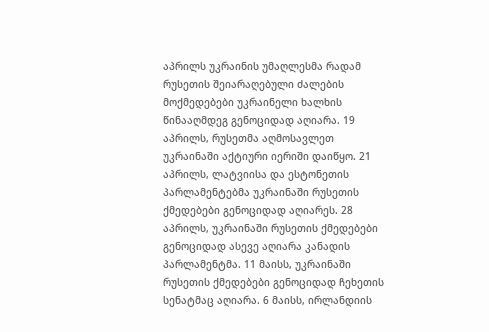აპრილს უკრაინის უმაღლესმა რადამ რუსეთის შეიარაღებული ძალების მოქმედებები უკრაინელი ხალხის წინააღმდეგ გენოციდად აღიარა. 19 აპრილს, რუსეთმა აღმოსავლეთ უკრაინაში აქტიური იერიში დაიწყო. 21 აპრილს, ლატვიისა და ესტონეთის პარლამენტებმა უკრაინაში რუსეთის ქმედებები გენოციდად აღიარეს. 28 აპრილს, უკრაინაში რუსეთის ქმედებები გენოციდად ასევე აღიარა კანადის პარლამენტმა. 11 მაისს, უკრაინაში რუსეთის ქმედებები გენოციდად ჩეხეთის სენატმაც აღიარა. 6 მაისს, ირლანდიის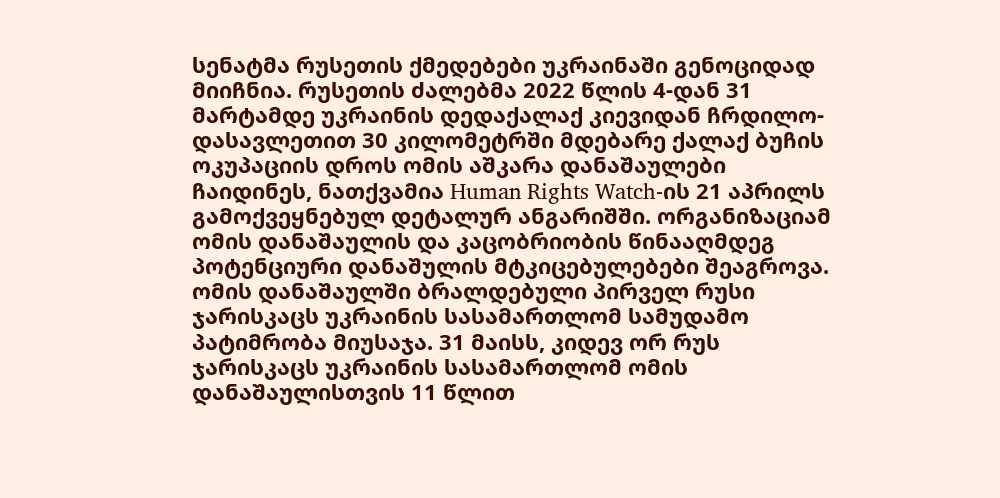სენატმა რუსეთის ქმედებები უკრაინაში გენოციდად მიიჩნია. რუსეთის ძალებმა 2022 წლის 4-დან 31 მარტამდე უკრაინის დედაქალაქ კიევიდან ჩრდილო-დასავლეთით 30 კილომეტრში მდებარე ქალაქ ბუჩის ოკუპაციის დროს ომის აშკარა დანაშაულები ჩაიდინეს, ნათქვამია Human Rights Watch-ის 21 აპრილს გამოქვეყნებულ დეტალურ ანგარიშში. ორგანიზაციამ ომის დანაშაულის და კაცობრიობის წინააღმდეგ პოტენციური დანაშულის მტკიცებულებები შეაგროვა. ომის დანაშაულში ბრალდებული პირველ რუსი ჯარისკაცს უკრაინის სასამართლომ სამუდამო პატიმრობა მიუსაჯა. 31 მაისს, კიდევ ორ რუს ჯარისკაცს უკრაინის სასამართლომ ომის დანაშაულისთვის 11 წლით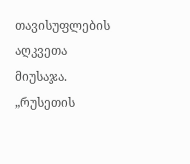თავისუფლების აღკვეთა მიუსაჯა. „რუსეთის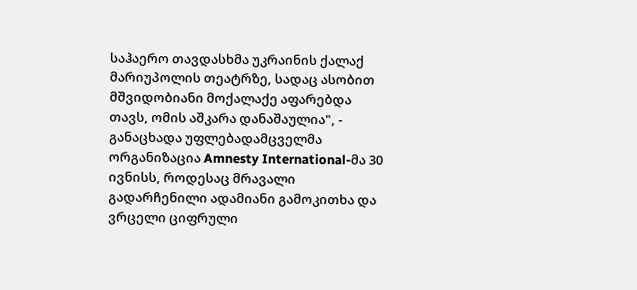საჰაერო თავდასხმა უკრაინის ქალაქ მარიუპოლის თეატრზე, სადაც ასობით მშვიდობიანი მოქალაქე აფარებდა თავს, ომის აშკარა დანაშაულია", - განაცხადა უფლებადამცველმა ორგანიზაცია Amnesty International-მა 30 ივნისს, როდესაც მრავალი გადარჩენილი ადამიანი გამოკითხა და ვრცელი ციფრული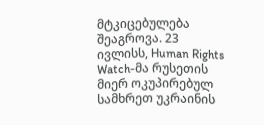მტკიცებულება შეაგროვა. 23 ივლისს, Human Rights Watch-მა რუსეთის მიერ ოკუპირებულ სამხრეთ უკრაინის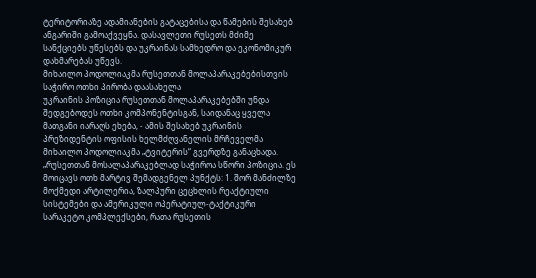ტერიტორიაზე ადამიანების გატაცებისა და წამების შესახებ ანგარიში გამოაქვეყნა. დასავლეთი რუსეთს მძიმე სანქციებს უწესებს და უკრაინას სამხედრო და ეკონომიკურ დახმარებას უწევს.
მიხაილო პოდოლიაკმა რუსეთთან მოლაპარაკებებისთვის საჭირო ოთხი პირობა დაასახელა
უკრაინის პოზიცია რუსეთთან მოლაპარაკებებში უნდა შედგებოდეს ოთხი კომპონენტისგან, საიდანაც ყველა მათგანი იარაღს ეხება, - ამის შესახებ უკრაინის პრეზიდენტის ოფისის ხელმძღვანელის მრჩეველმა მიხაილო პოდოლიაკმა „ტვიტერის“ გვერდზე განაცხადა. „რუსეთთან მოსალაპარაკებლად საჭიროა სწორი პოზიცია. ეს მოიცავს ოთხ მარტივ შემადგენელ პუნქტს: 1. შორ მანძილზე მოქმედი არტილერია, ზალპური ცეცხლის რეაქტიული სისტემები და ამერიკული ოპერატიულ-ტაქტიკური სარაკეტო კომპლექსები, რათა რუსეთის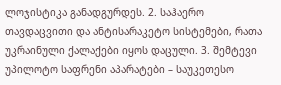ლოჯისტიკა განადგურდეს. 2. საჰაერო თავდაცვითი და ანტისარაკეტო სისტემები, რათა უკრაინული ქალაქები იყოს დაცული. 3. შემტევი უპილოტო საფრენი აპარატები – საუკეთესო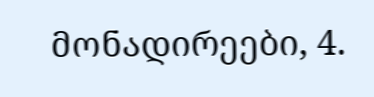მონადირეები, 4.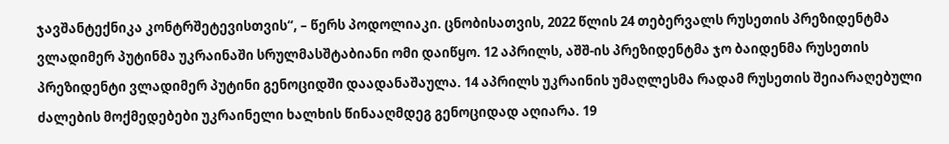ჯავშანტექნიკა კონტრშეტევისთვის“, – წერს პოდოლიაკი. ცნობისათვის, 2022 წლის 24 თებერვალს რუსეთის პრეზიდენტმა ვლადიმერ პუტინმა უკრაინაში სრულმასშტაბიანი ომი დაიწყო. 12 აპრილს, აშშ-ის პრეზიდენტმა ჯო ბაიდენმა რუსეთის პრეზიდენტი ვლადიმერ პუტინი გენოციდში დაადანაშაულა. 14 აპრილს უკრაინის უმაღლესმა რადამ რუსეთის შეიარაღებული ძალების მოქმედებები უკრაინელი ხალხის წინააღმდეგ გენოციდად აღიარა. 19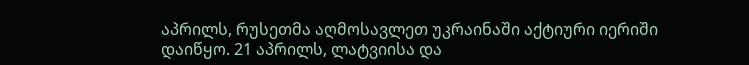აპრილს, რუსეთმა აღმოსავლეთ უკრაინაში აქტიური იერიში დაიწყო. 21 აპრილს, ლატვიისა და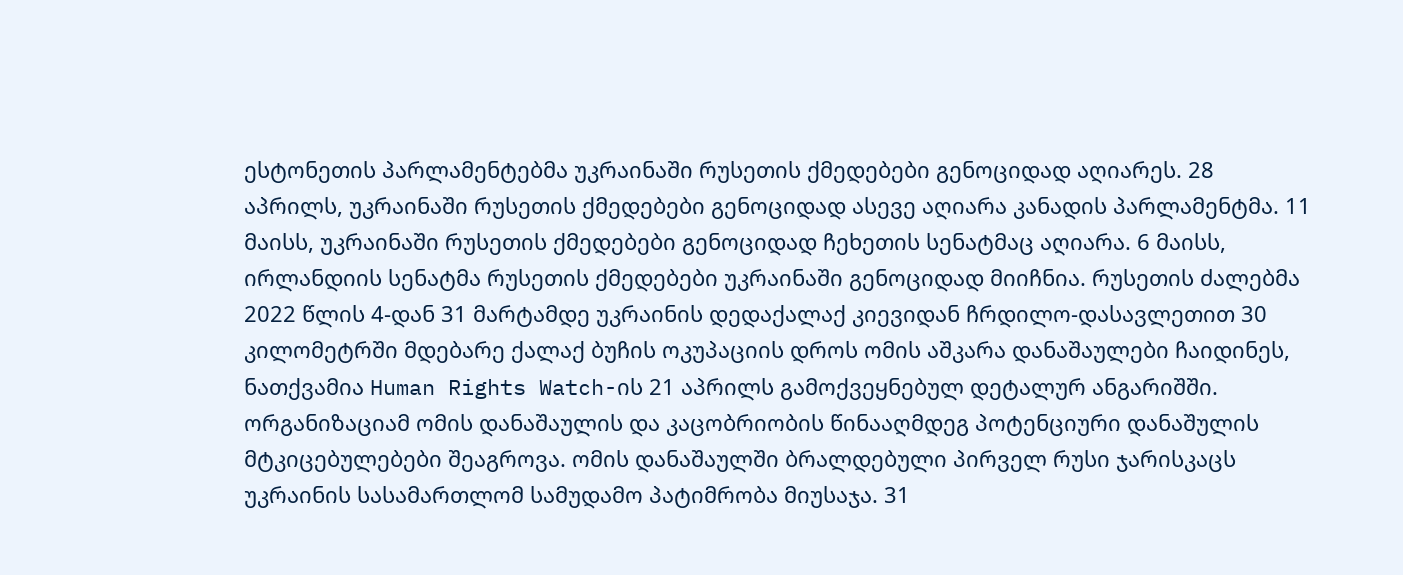ესტონეთის პარლამენტებმა უკრაინაში რუსეთის ქმედებები გენოციდად აღიარეს. 28 აპრილს, უკრაინაში რუსეთის ქმედებები გენოციდად ასევე აღიარა კანადის პარლამენტმა. 11 მაისს, უკრაინაში რუსეთის ქმედებები გენოციდად ჩეხეთის სენატმაც აღიარა. 6 მაისს, ირლანდიის სენატმა რუსეთის ქმედებები უკრაინაში გენოციდად მიიჩნია. რუსეთის ძალებმა 2022 წლის 4-დან 31 მარტამდე უკრაინის დედაქალაქ კიევიდან ჩრდილო-დასავლეთით 30 კილომეტრში მდებარე ქალაქ ბუჩის ოკუპაციის დროს ომის აშკარა დანაშაულები ჩაიდინეს, ნათქვამია Human Rights Watch-ის 21 აპრილს გამოქვეყნებულ დეტალურ ანგარიშში. ორგანიზაციამ ომის დანაშაულის და კაცობრიობის წინააღმდეგ პოტენციური დანაშულის მტკიცებულებები შეაგროვა. ომის დანაშაულში ბრალდებული პირველ რუსი ჯარისკაცს უკრაინის სასამართლომ სამუდამო პატიმრობა მიუსაჯა. 31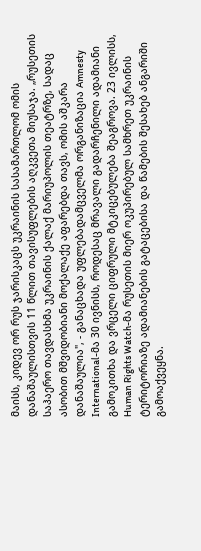მაისს, კიდევ ორ რუს ჯარისკაცს უკრაინის სასამართლომ ომის დანაშაულისთვის 11 წლით თავისუფლების აღკვეთა მიუსაჯა. „რუსეთის საჰაერო თავდასხმა უკრაინის ქალაქ მარიუპოლის თეატრზე, სადაც ასობით მშვიდობიანი მოქალაქე აფარებდა თავს, ომის აშკარა დანაშაულია", - განაცხადა უფლებადამცველმა ორგანიზაცია Amnesty International-მა 30 ივნისს, როდესაც მრავალი გადარჩენილი ადამიანი გამოკითხა და ვრცელი ციფრული მტკიცებულება შეაგროვა. 23 ივლისს, Human Rights Watch-მა რუსეთის მიერ ოკუპირებულ სამხრეთ უკრაინის ტერიტორიაზე ადამიანების გატაცებისა და წამების შესახებ ანგარიში გამოაქვეყნა.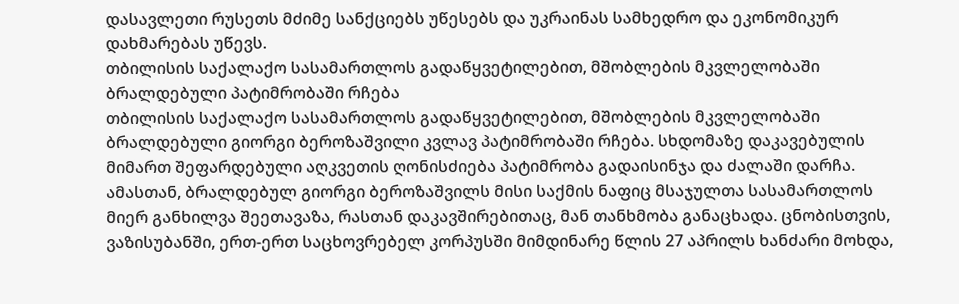დასავლეთი რუსეთს მძიმე სანქციებს უწესებს და უკრაინას სამხედრო და ეკონომიკურ დახმარებას უწევს.
თბილისის საქალაქო სასამართლოს გადაწყვეტილებით, მშობლების მკვლელობაში ბრალდებული პატიმრობაში რჩება
თბილისის საქალაქო სასამართლოს გადაწყვეტილებით, მშობლების მკვლელობაში ბრალდებული გიორგი ბეროზაშვილი კვლავ პატიმრობაში რჩება. სხდომაზე დაკავებულის მიმართ შეფარდებული აღკვეთის ღონისძიება პატიმრობა გადაისინჯა და ძალაში დარჩა. ამასთან, ბრალდებულ გიორგი ბეროზაშვილს მისი საქმის ნაფიც მსაჯულთა სასამართლოს მიერ განხილვა შეეთავაზა, რასთან დაკავშირებითაც, მან თანხმობა განაცხადა. ცნობისთვის, ვაზისუბანში, ერთ-ერთ საცხოვრებელ კორპუსში მიმდინარე წლის 27 აპრილს ხანძარი მოხდა,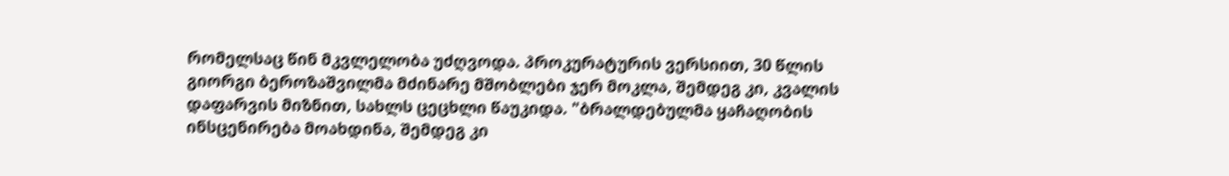რომელსაც წინ მკვლელობა უძღვოდა. პროკურატურის ვერსიით, 30 წლის გიორგი ბეროზაშვილმა მძინარე მშობლები ჯერ მოკლა, შემდეგ კი, კვალის დაფარვის მიზნით, სახლს ცეცხლი წაუკიდა. "ბრალდებულმა ყაჩაღობის ინსცენირება მოახდინა, შემდეგ კი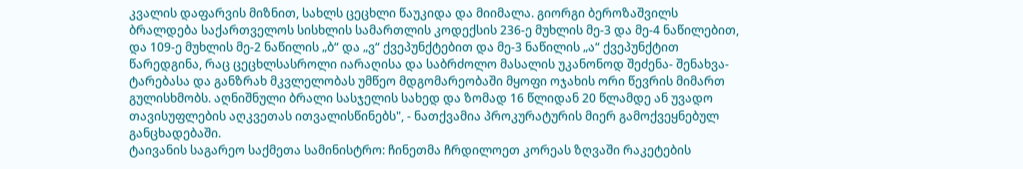კვალის დაფარვის მიზნით, სახლს ცეცხლი წაუკიდა და მიიმალა. გიორგი ბეროზაშვილს ბრალდება საქართველოს სისხლის სამართლის კოდექსის 236-ე მუხლის მე-3 და მე-4 ნაწილებით, და 109-ე მუხლის მე-2 ნაწილის „ბ“ და „ვ“ ქვეპუნქტებით და მე-3 ნაწილის „ა“ ქვეპუნქტით წარედგინა, რაც ცეცხლსასროლი იარაღისა და საბრძოლო მასალის უკანონოდ შეძენა- შენახვა-ტარებასა და განზრახ მკვლელობას უმწეო მდგომარეობაში მყოფი ოჯახის ორი წევრის მიმართ გულისხმობს. აღნიშნული ბრალი სასჯელის სახედ და ზომად 16 წლიდან 20 წლამდე ან უვადო თავისუფლების აღკვეთას ითვალისწინებს", - ნათქვამია პროკურატურის მიერ გამოქვეყნებულ განცხადებაში.
ტაივანის საგარეო საქმეთა სამინისტრო: ჩინეთმა ჩრდილოეთ კორეას ზღვაში რაკეტების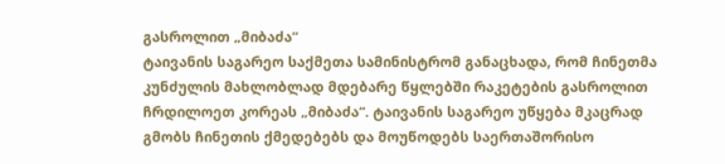გასროლით „მიბაძა“
ტაივანის საგარეო საქმეთა სამინისტრომ განაცხადა, რომ ჩინეთმა კუნძულის მახლობლად მდებარე წყლებში რაკეტების გასროლით ჩრდილოეთ კორეას „მიბაძა“. ტაივანის საგარეო უწყება მკაცრად გმობს ჩინეთის ქმედებებს და მოუწოდებს საერთაშორისო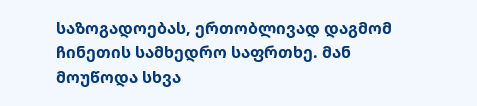საზოგადოებას, ერთობლივად დაგმომ ჩინეთის სამხედრო საფრთხე. მან მოუწოდა სხვა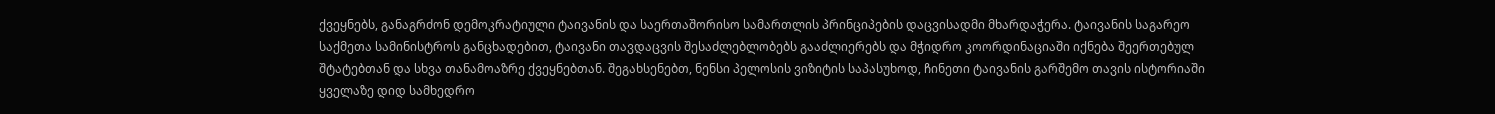ქვეყნებს, განაგრძონ დემოკრატიული ტაივანის და საერთაშორისო სამართლის პრინციპების დაცვისადმი მხარდაჭერა. ტაივანის საგარეო საქმეთა სამინისტროს განცხადებით, ტაივანი თავდაცვის შესაძლებლობებს გააძლიერებს და მჭიდრო კოორდინაციაში იქნება შეერთებულ შტატებთან და სხვა თანამოაზრე ქვეყნებთან. შეგახსენებთ, ნენსი პელოსის ვიზიტის საპასუხოდ, ჩინეთი ტაივანის გარშემო თავის ისტორიაში ყველაზე დიდ სამხედრო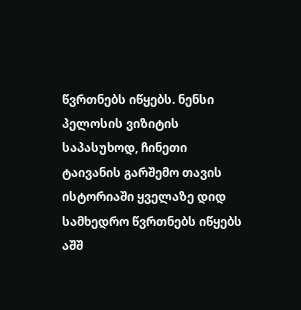წვრთნებს იწყებს. ნენსი პელოსის ვიზიტის საპასუხოდ, ჩინეთი ტაივანის გარშემო თავის ისტორიაში ყველაზე დიდ სამხედრო წვრთნებს იწყებს აშშ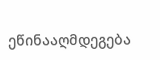ეწინააღმდეგება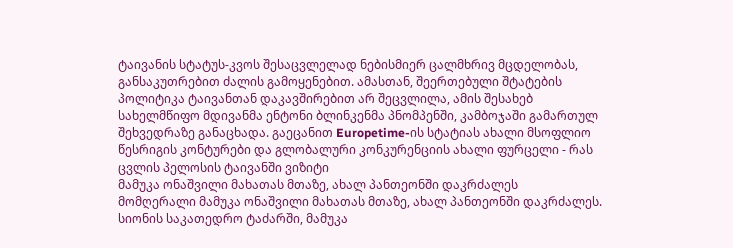ტაივანის სტატუს-კვოს შესაცვლელად ნებისმიერ ცალმხრივ მცდელობას, განსაკუთრებით ძალის გამოყენებით. ამასთან, შეერთებული შტატების პოლიტიკა ტაივანთან დაკავშირებით არ შეცვლილა, ამის შესახებ სახელმწიფო მდივანმა ენტონი ბლინკენმა პნომპენში, კამბოჯაში გამართულ შეხვედრაზე განაცხადა. გაეცანით Europetime-ის სტატიას ახალი მსოფლიო წესრიგის კონტურები და გლობალური კონკურენციის ახალი ფურცელი - რას ცვლის პელოსის ტაივანში ვიზიტი
მამუკა ონაშვილი მახათას მთაზე, ახალ პანთეონში დაკრძალეს
მომღერალი მამუკა ონაშვილი მახათას მთაზე, ახალ პანთეონში დაკრძალეს. სიონის საკათედრო ტაძარში, მამუკა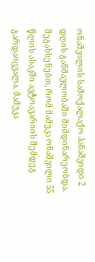ონაშვილის სამოქალაქო პანაშვიდი 2 დღის განმავლობაში მიმდინარეობდა. შეგახსენებთ, რომ მამუკა ონაშვილი 55 წლის ასაკში ავტოავარიის შემდეგ გარდაიცვალა. მამუკა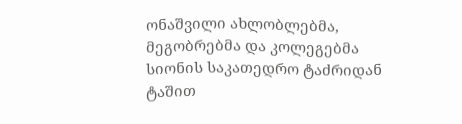ონაშვილი ახლობლებმა, მეგობრებმა და კოლეგებმა სიონის საკათედრო ტაძრიდან ტაშით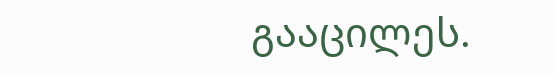გააცილეს.